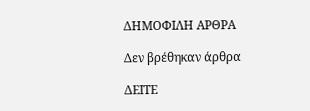ΔΗΜΟΦΙΛΗ ΑΡΘΡΑ

Δεν βρέθηκαν άρθρα

ΔΕΙΤΕ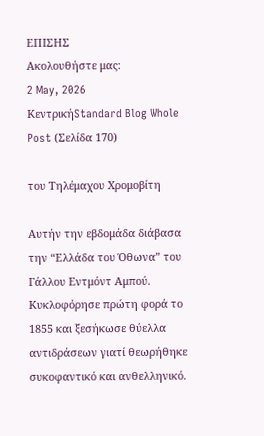ΕΠΙΣΗΣ
Ακολουθήστε μας:
2 May, 2026
ΚεντρικήStandard Blog Whole Post (Σελίδα 170)

του Τηλέμαχου Χρομοβίτη

Αυτήν την εβδομάδα διάβασα την “Ελλάδα του Όθωνα” του Γάλλου Εντμόντ Αμπού. Κυκλοφόρησε πρώτη φορά το 1855 και ξεσήκωσε θύελλα αντιδράσεων γιατί θεωρήθηκε συκοφαντικό και ανθελληνικό.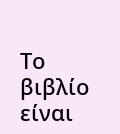Το βιβλίο είναι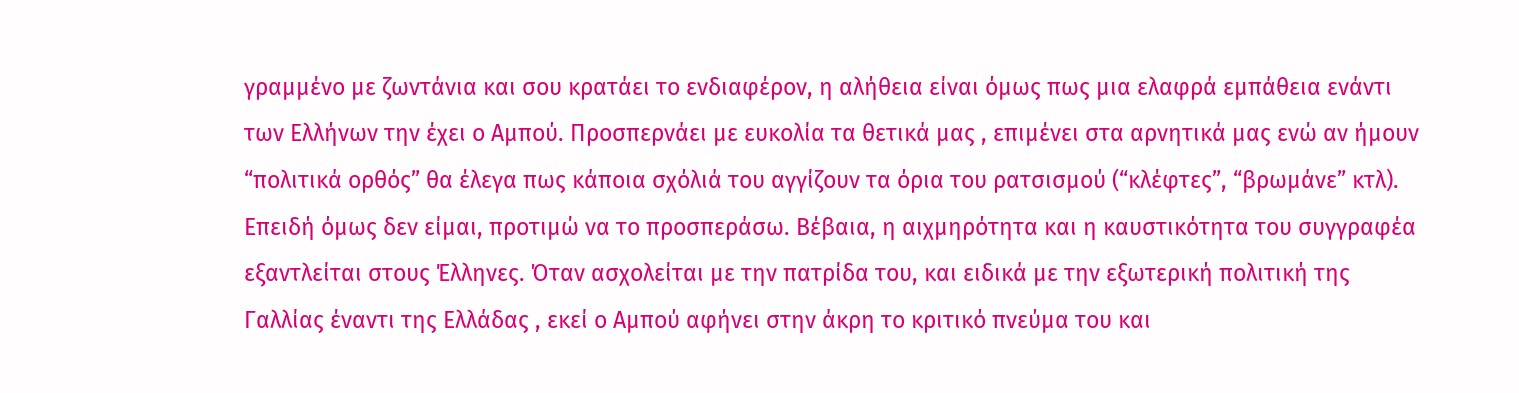γραμμένο με ζωντάνια και σου κρατάει το ενδιαφέρον, η αλήθεια είναι όμως πως μια ελαφρά εμπάθεια ενάντι των Ελλήνων την έχει ο Αμπού. Προσπερνάει με ευκολία τα θετικά μας , επιμένει στα αρνητικά μας ενώ αν ήμουν “πολιτικά ορθός” θα έλεγα πως κάποια σχόλιά του αγγίζουν τα όρια του ρατσισμού (“κλέφτες”, “βρωμάνε” κτλ). Επειδή όμως δεν είμαι, προτιμώ να το προσπεράσω. Βέβαια, η αιχμηρότητα και η καυστικότητα του συγγραφέα εξαντλείται στους Έλληνες. Όταν ασχολείται με την πατρίδα του, και ειδικά με την εξωτερική πολιτική της Γαλλίας έναντι της Ελλάδας , εκεί ο Αμπού αφήνει στην άκρη το κριτικό πνεύμα του και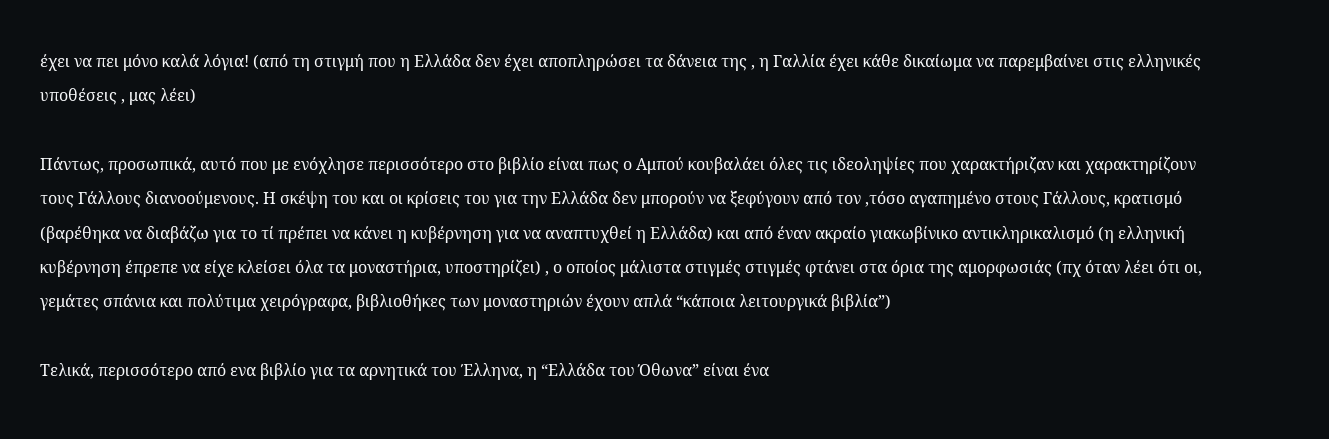έχει να πει μόνο καλά λόγια! (από τη στιγμή που η Ελλάδα δεν έχει αποπληρώσει τα δάνεια της , η Γαλλία έχει κάθε δικαίωμα να παρεμβαίνει στις ελληνικές υποθέσεις , μας λέει)

Πάντως, προσωπικά, αυτό που με ενόχλησε περισσότερο στο βιβλίο είναι πως ο Αμπού κουβαλάει όλες τις ιδεοληψίες που χαρακτήριζαν και χαρακτηρίζουν τους Γάλλους διανοούμενους. Η σκέψη του και οι κρίσεις του για την Ελλάδα δεν μπορούν να ξεφύγουν από τον ,τόσο αγαπημένο στους Γάλλους, κρατισμό (βαρέθηκα να διαβάζω για το τί πρέπει να κάνει η κυβέρνηση για να αναπτυχθεί η Ελλάδα) και από έναν ακραίο γιακωβίνικο αντικληρικαλισμό (η ελληνική κυβέρνηση έπρεπε να είχε κλείσει όλα τα μοναστήρια, υποστηρίζει) , ο οποίος μάλιστα στιγμές στιγμές φτάνει στα όρια της αμορφωσιάς (πχ όταν λέει ότι οι, γεμάτες σπάνια και πολύτιμα χειρόγραφα, βιβλιοθήκες των μοναστηριών έχουν απλά “κάποια λειτουργικά βιβλία”)

Τελικά, περισσότερο από ενα βιβλίο για τα αρνητικά του Έλληνα, η “Ελλάδα του Όθωνα” είναι ένα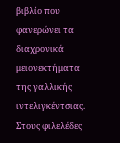βιβλίο που φανερώνει τα διαχρονικά μειονεκτήματα της γαλλικής ιντελιγκέντσιας. Στους φιλελέδες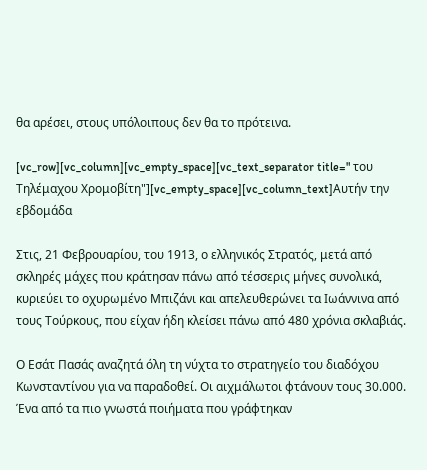θα αρέσει, στους υπόλοιπους δεν θα το πρότεινα.

[vc_row][vc_column][vc_empty_space][vc_text_separator title=" του Τηλέμαχου Χρομοβίτη"][vc_empty_space][vc_column_text]Αυτήν την εβδομάδα

Στις, 21 Φεβρουαρίου, του 1913, ο ελληνικός Στρατός, μετά από σκληρές μάχες που κράτησαν πάνω από τέσσερις μήνες συνολικά, κυριεύει το οχυρωμένο Μπιζάνι και απελευθερώνει τα Ιωάννινα από τους Τούρκους, που είχαν ήδη κλείσει πάνω από 480 χρόνια σκλαβιάς.

Ο Εσάτ Πασάς αναζητά όλη τη νύχτα το στρατηγείο του διαδόχου Κωνσταντίνου για να παραδοθεί. Οι αιχμάλωτοι φτάνουν τους 30.000. Ένα από τα πιο γνωστά ποιήματα που γράφτηκαν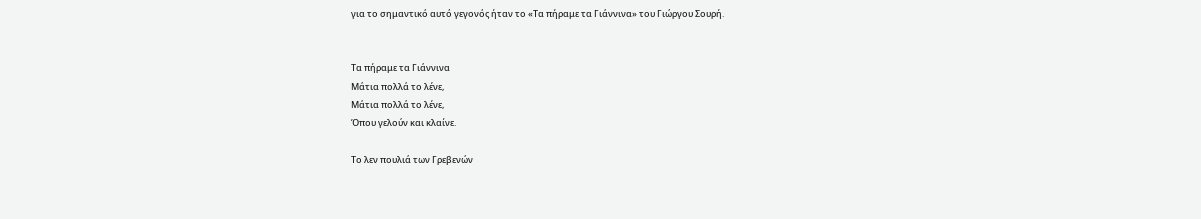για το σημαντικό αυτό γεγονός ήταν το «Τα πήραμε τα Γιάννινα» του Γιώργου Σουρή.


Τα πήραμε τα Γιάννινα
Μάτια πολλά το λένε,
Μάτια πολλά το λένε,
Όπου γελούν και κλαίνε.

Το λεν πουλιά των Γρεβενών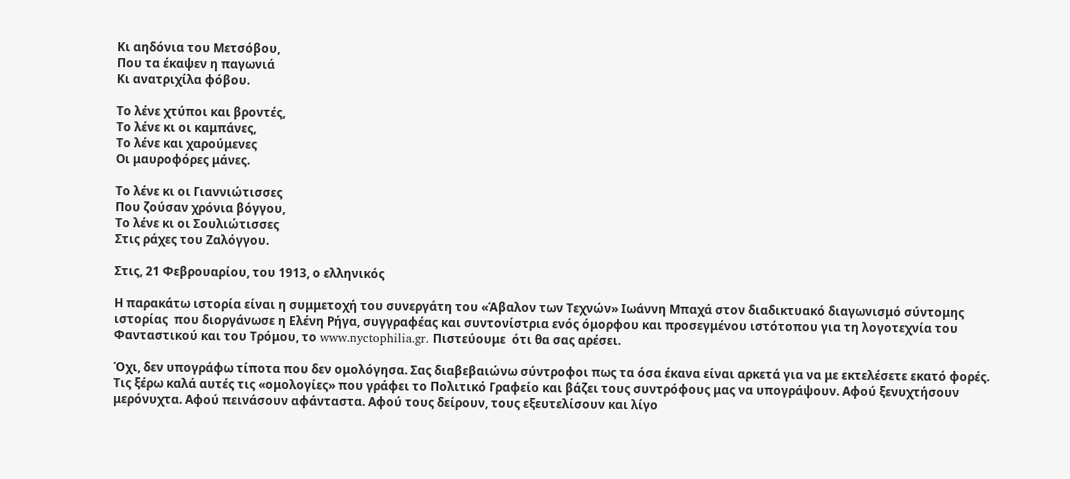Κι αηδόνια του Μετσόβου,
Που τα έκαψεν η παγωνιά
Κι ανατριχίλα φόβου.

Το λένε χτύποι και βροντές,
Το λένε κι οι καμπάνες,
Το λένε και χαρούμενες
Οι μαυροφόρες μάνες.

Το λένε κι οι Γιαννιώτισσες
Που ζούσαν χρόνια βόγγου,
Το λένε κι οι Σουλιώτισσες
Στις ράχες του Ζαλόγγου.

Στις, 21 Φεβρουαρίου, του 1913, ο ελληνικός

Η παρακάτω ιστορία είναι η συμμετοχή του συνεργάτη του «Άβαλον των Τεχνών» Ιωάννη Μπαχά στον διαδικτυακό διαγωνισμό σύντομης ιστορίας  που διοργάνωσε η Ελένη Ρήγα, συγγραφέας και συντονίστρια ενός όμορφου και προσεγμένου ιστότοπου για τη λογοτεχνία του Φανταστικού και του Τρόμου, το www.nyctophilia.gr. Πιστεύουμε  ότι θα σας αρέσει.

Όχι, δεν υπογράφω τίποτα που δεν ομολόγησα. Σας διαβεβαιώνω σύντροφοι πως τα όσα έκανα είναι αρκετά για να με εκτελέσετε εκατό φορές. Τις ξέρω καλά αυτές τις «ομολογίες» που γράφει το Πολιτικό Γραφείο και βάζει τους συντρόφους μας να υπογράψουν. Αφού ξενυχτήσουν μερόνυχτα. Αφού πεινάσουν αφάνταστα. Αφού τους δείρουν, τους εξευτελίσουν και λίγο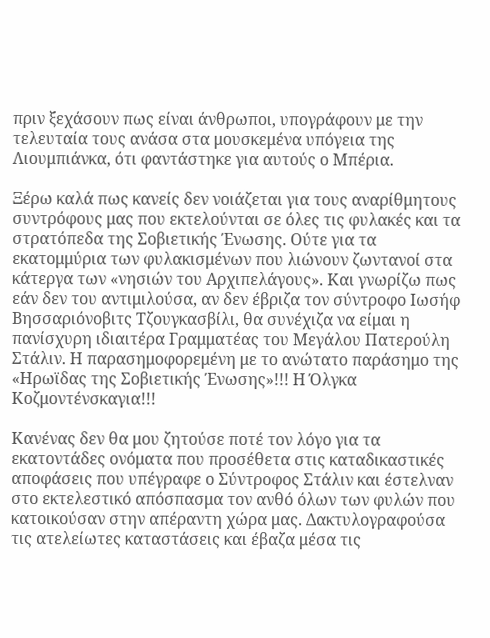πριν ξεχάσουν πως είναι άνθρωποι, υπογράφουν με την τελευταία τους ανάσα στα μουσκεμένα υπόγεια της Λιουμπιάνκα, ότι φαντάστηκε για αυτούς ο Μπέρια.

Ξέρω καλά πως κανείς δεν νοιάζεται για τους αναρίθμητους συντρόφους μας που εκτελούνται σε όλες τις φυλακές και τα στρατόπεδα της Σοβιετικής Ένωσης. Ούτε για τα εκατομμύρια των φυλακισμένων που λιώνουν ζωντανοί στα κάτεργα των «νησιών του Αρχιπελάγους». Και γνωρίζω πως εάν δεν του αντιμιλούσα, αν δεν έβριζα τον σύντροφο Ιωσήφ Βησσαριόνοβιτς Τζουγκασβίλι, θα συνέχιζα να είμαι η πανίσχυρη ιδιαιτέρα Γραμματέας του Μεγάλου Πατερούλη Στάλιν. Η παρασημοφορεμένη με το ανώτατο παράσημο της «Ηρωϊδας της Σοβιετικής Ένωσης»!!! Η Όλγκα Κοζμοντένσκαγια!!!

Κανένας δεν θα μου ζητούσε ποτέ τον λόγο για τα εκατοντάδες ονόματα που προσέθετα στις καταδικαστικές αποφάσεις που υπέγραφε ο Σύντροφος Στάλιν και έστελναν στο εκτελεστικό απόσπασμα τον ανθό όλων των φυλών που κατοικούσαν στην απέραντη χώρα μας. Δακτυλογραφούσα τις ατελείωτες καταστάσεις και έβαζα μέσα τις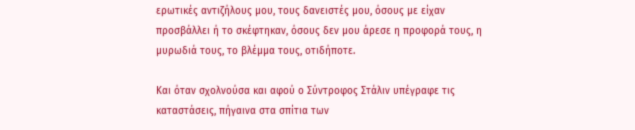ερωτικές αντιζήλους μου, τους δανειστές μου, όσους με είχαν προσβάλλει ή το σκέφτηκαν, όσους δεν μου άρεσε η προφορά τους, η μυρωδιά τους, το βλέμμα τους, οτιδήποτε.

Και όταν σχολνούσα και αφού ο Σύντροφος Στάλιν υπέγραφε τις καταστάσεις, πήγαινα στα σπίτια των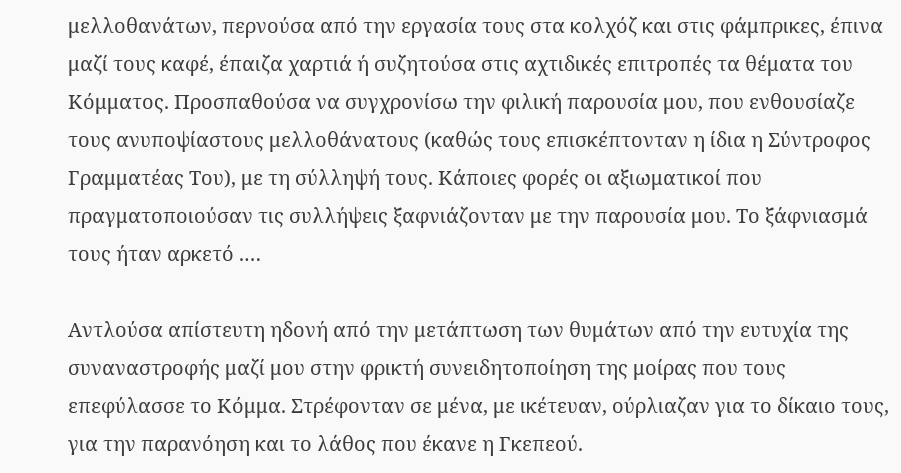μελλοθανάτων, περνούσα από την εργασία τους στα κολχόζ και στις φάμπρικες, έπινα μαζί τους καφέ, έπαιζα χαρτιά ή συζητούσα στις αχτιδικές επιτροπές τα θέματα του Κόμματος. Προσπαθούσα να συγχρονίσω την φιλική παρουσία μου, που ενθουσίαζε τους ανυποψίαστους μελλοθάνατους (καθώς τους επισκέπτονταν η ίδια η Σύντροφος Γραμματέας Του), με τη σύλληψή τους. Κάποιες φορές οι αξιωματικοί που πραγματοποιούσαν τις συλλήψεις ξαφνιάζονταν με την παρουσία μου. Το ξάφνιασμά τους ήταν αρκετό .…

Αντλούσα απίστευτη ηδονή από την μετάπτωση των θυμάτων από την ευτυχία της συναναστροφής μαζί μου στην φρικτή συνειδητοποίηση της μοίρας που τους επεφύλασσε το Κόμμα. Στρέφονταν σε μένα, με ικέτευαν, ούρλιαζαν για το δίκαιο τους, για την παρανόηση και το λάθος που έκανε η Γκεπεού.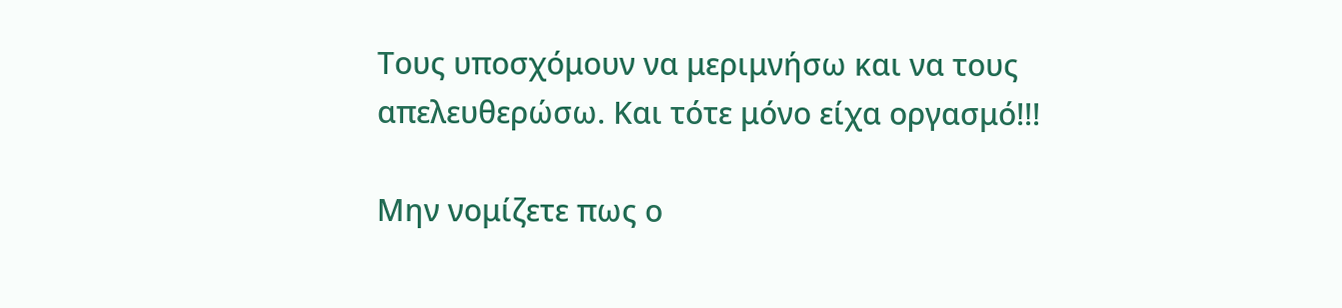Τους υποσχόμουν να μεριμνήσω και να τους απελευθερώσω. Και τότε μόνο είχα οργασμό!!!

Μην νομίζετε πως ο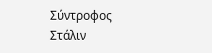Σύντροφος Στάλιν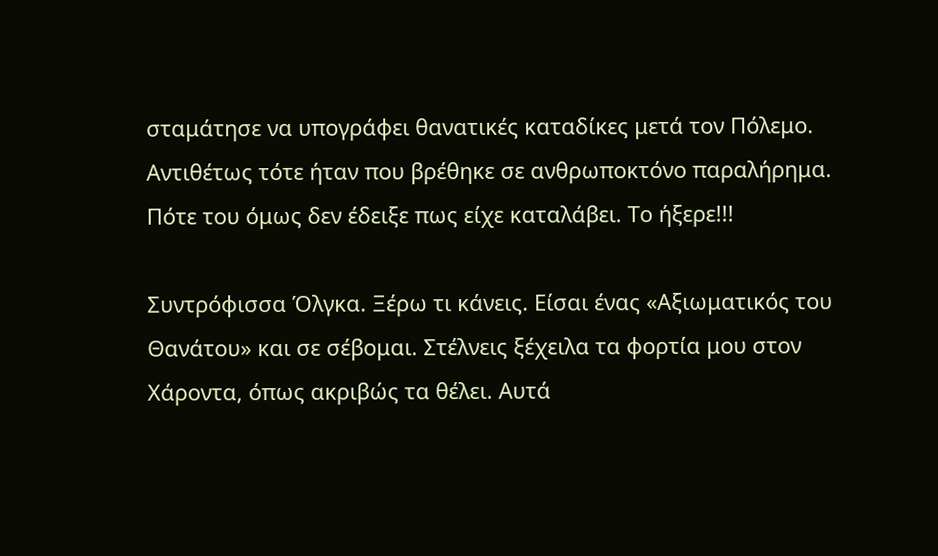σταμάτησε να υπογράφει θανατικές καταδίκες μετά τον Πόλεμο. Αντιθέτως τότε ήταν που βρέθηκε σε ανθρωποκτόνο παραλήρημα. Πότε του όμως δεν έδειξε πως είχε καταλάβει. Το ήξερε!!!

Συντρόφισσα Όλγκα. Ξέρω τι κάνεις. Είσαι ένας «Αξιωματικός του Θανάτου» και σε σέβομαι. Στέλνεις ξέχειλα τα φορτία μου στον Χάροντα, όπως ακριβώς τα θέλει. Αυτά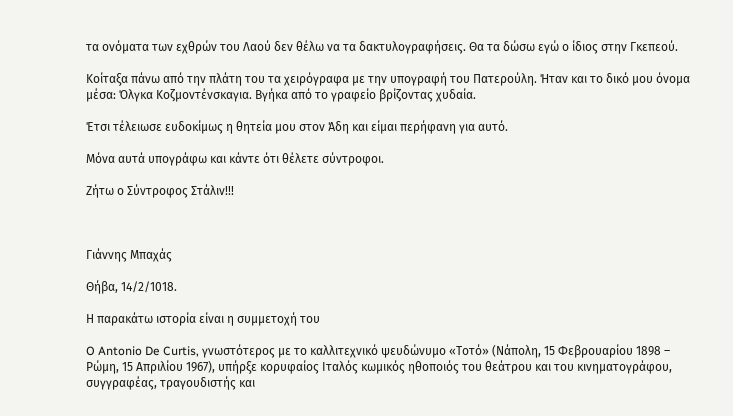τα ονόματα των εχθρών του Λαού δεν θέλω να τα δακτυλογραφήσεις. Θα τα δώσω εγώ ο ίδιος στην Γκεπεού.

Κοίταξα πάνω από την πλάτη του τα χειρόγραφα με την υπογραφή του Πατερούλη. Ήταν και το δικό μου όνομα μέσα: Όλγκα Κοζμοντένσκαγια. Βγήκα από το γραφείο βρίζοντας χυδαία.

Έτσι τέλειωσε ευδοκίμως η θητεία μου στον Άδη και είμαι περήφανη για αυτό.

Μόνα αυτά υπογράφω και κάντε ότι θέλετε σύντροφοι.

Ζήτω ο Σύντροφος Στάλιν!!!



Γιάννης Μπαχάς

Θήβα, 14/2/1018.

Η παρακάτω ιστορία είναι η συμμετοχή του

O Antonio De Curtis, γνωστότερος με το καλλιτεχνικό ψευδώνυμο «Τοτό» (Νάπολη, 15 Φεβρουαρίου 1898 – Ρώμη, 15 Aπριλίου 1967), υπήρξε κορυφαίος Ιταλός κωμικός ηθοποιός του θεάτρου και του κινηματογράφου, συγγραφέας, τραγουδιστής και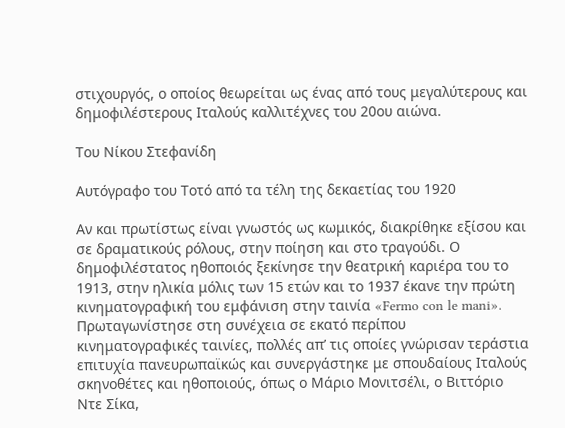στιχουργός, ο οποίος θεωρείται ως ένας από τους μεγαλύτερους και δημοφιλέστερους Ιταλούς καλλιτέχνες του 20ου αιώνα.

Tου Νίκου Στεφανίδη

Αυτόγραφο του Τοτό από τα τέλη της δεκαετίας του 1920

Αν και πρωτίστως είναι γνωστός ως κωμικός, διακρίθηκε εξίσου και σε δραματικούς ρόλους, στην ποίηση και στο τραγούδι. Ο δημοφιλέστατος ηθοποιός ξεκίνησε την θεατρική καριέρα του το 1913, στην ηλικία μόλις των 15 ετών και το 1937 έκανε την πρώτη κινηματογραφική του εμφάνιση στην ταινία «Fermo con le mani». Πρωταγωνίστησε στη συνέχεια σε εκατό περίπου κινηματογραφικές ταινίες, πολλές απ’ τις οποίες γνώρισαν τεράστια επιτυχία πανευρωπαϊκώς και συνεργάστηκε με σπουδαίους Ιταλούς σκηνοθέτες και ηθοποιούς, όπως ο Μάριο Μονιτσέλι, ο Βιττόριο Ντε Σίκα,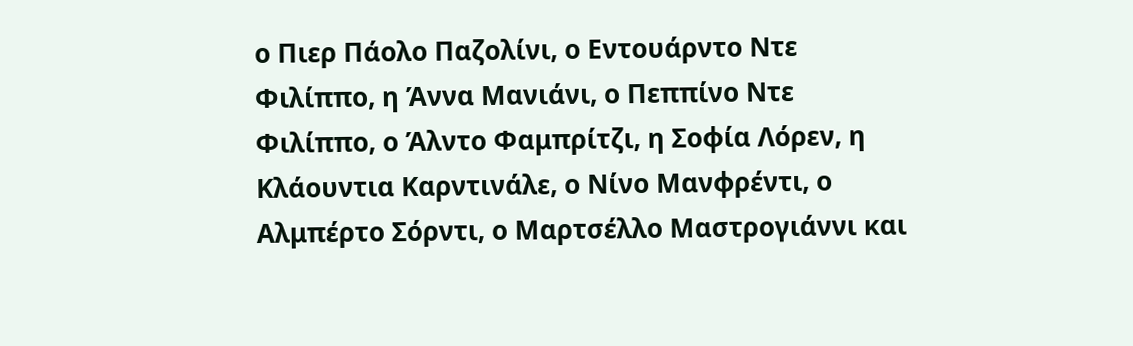ο Πιερ Πάολο Παζολίνι, ο Εντουάρντο Ντε Φιλίππο, η Άννα Μανιάνι, ο Πεππίνο Ντε Φιλίππο, ο Άλντο Φαμπρίτζι, η Σοφία Λόρεν, η Κλάουντια Καρντινάλε, ο Νίνο Μανφρέντι, ο Αλμπέρτο Σόρντι, ο Μαρτσέλλο Μαστρογιάννι και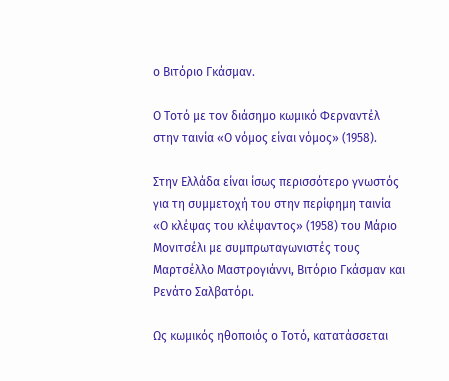ο Βιτόριο Γκάσμαν.

Ο Τοτό με τον διάσημο κωμικό Φερναντέλ στην ταινία «Ο νόμος είναι νόμος» (1958).

Στην Ελλάδα είναι ίσως περισσότερο γνωστός για τη συμμετοχή του στην περίφημη ταινία «Ο κλέψας του κλέψαντος» (1958) του Μάριο Μονιτσέλι με συμπρωταγωνιστές τους Μαρτσέλλο Μαστρογιάννι, Βιτόριο Γκάσμαν και Ρενάτο Σαλβατόρι.

Ως κωμικός ηθοποιός ο Τοτό, κατατάσσεται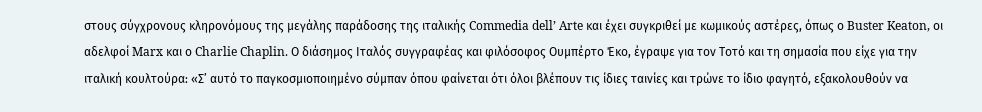στους σύγχρονους κληρονόμους της μεγάλης παράδοσης της ιταλικής Commedia dell’ Arte και έχει συγκριθεί με κωμικούς αστέρες, όπως ο Buster Keaton, οι αδελφοί Marx και ο Charlie Chaplin. Ο διάσημος Ιταλός συγγραφέας και φιλόσοφος Ουμπέρτο Έκο, έγραψε για τον Τοτό και τη σημασία που είχε για την ιταλική κουλτούρα: «Σ’ αυτό το παγκοσμιοποιημένο σύμπαν όπου φαίνεται ότι όλοι βλέπουν τις ίδιες ταινίες και τρώνε το ίδιο φαγητό, εξακολουθούν να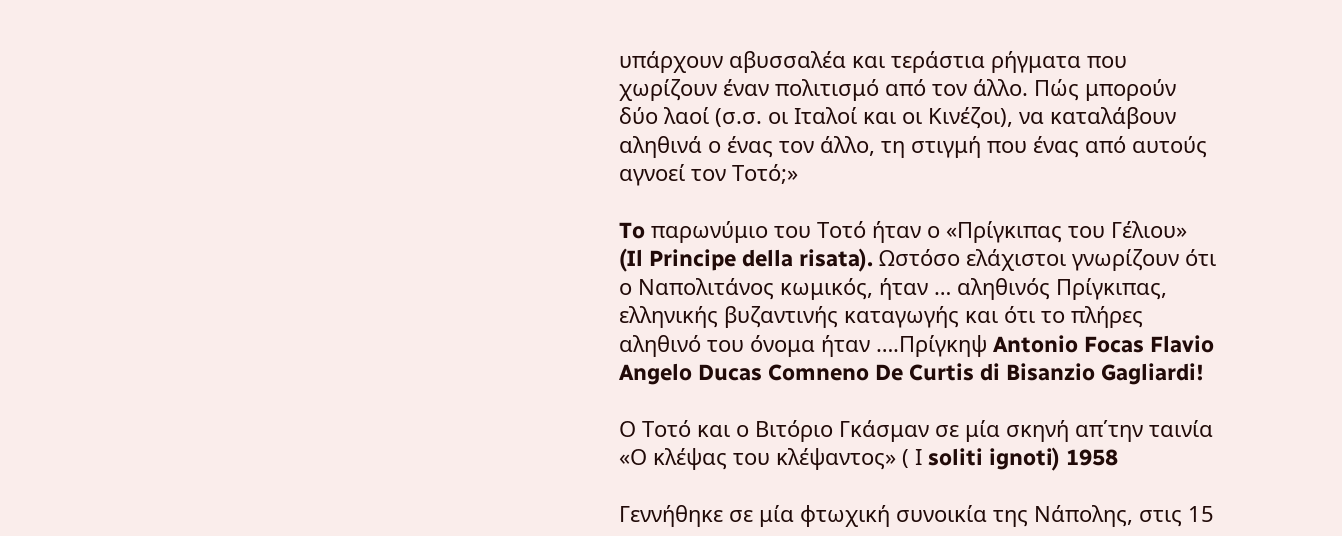υπάρχουν αβυσσαλέα και τεράστια ρήγματα που χωρίζουν έναν πολιτισμό από τον άλλο. Πώς μπορούν δύο λαοί (σ.σ. οι Ιταλοί και οι Κινέζοι), να καταλάβουν αληθινά ο ένας τον άλλο, τη στιγμή που ένας από αυτούς αγνοεί τον Τοτό;»

To παρωνύμιο του Τοτό ήταν ο «Πρίγκιπας του Γέλιου» (Il Principe della risata). Ωστόσο ελάχιστοι γνωρίζουν ότι ο Ναπολιτάνος κωμικός, ήταν … αληθινός Πρίγκιπας, ελληνικής βυζαντινής καταγωγής και ότι το πλήρες αληθινό του όνομα ήταν ….Πρίγκηψ Antonio Focas Flavio Angelo Ducas Comneno De Curtis di Bisanzio Gagliardi!

Ο Τοτό και ο Βιτόριο Γκάσμαν σε μία σκηνή απ΄την ταινία «Ο κλέψας του κλέψαντος» ( Ι soliti ignoti) 1958

Γεννήθηκε σε μία φτωχική συνοικία της Νάπολης, στις 15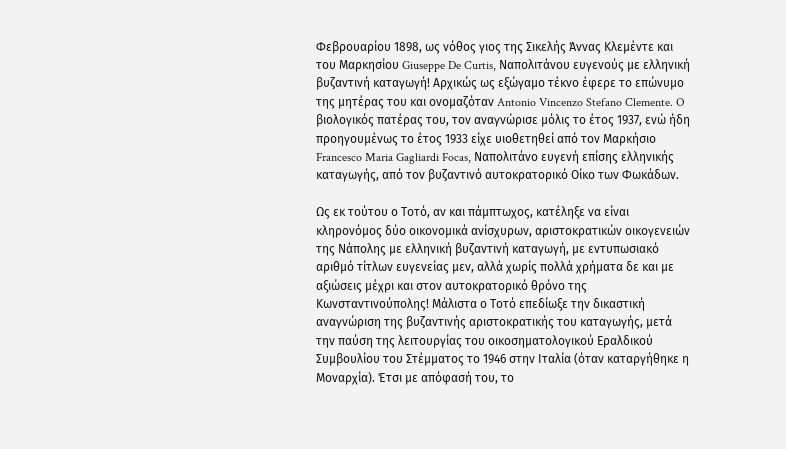Φεβρουαρίου 1898, ως νόθος γιος της Σικελής Άννας Κλεμέντε και του Μαρκησίου Giuseppe De Curtis, Ναπολιτάνου ευγενούς με ελληνική βυζαντινή καταγωγή! Αρχικώς ως εξώγαμο τέκνο έφερε το επώνυμο της μητέρας του και ονομαζόταν Antonio Vincenzo Stefano Clemente. O βιολογικός πατέρας του, τον αναγνώρισε μόλις το έτος 1937, ενώ ήδη προηγουμένως το έτος 1933 είχε υιοθετηθεί από τον Μαρκήσιο Francesco Maria Gagliardi Focas, Ναπολιτάνο ευγενή επίσης ελληνικής καταγωγής, από τον βυζαντινό αυτοκρατορικό Οίκο των Φωκάδων.

Ως εκ τούτου ο Τοτό, αν και πάμπτωχος, κατέληξε να είναι κληρονόμος δύο οικονομικά ανίσχυρων, αριστοκρατικών οικογενειών της Νάπολης με ελληνική βυζαντινή καταγωγή, με εντυπωσιακό αριθμό τίτλων ευγενείας μεν, αλλά χωρίς πολλά χρήματα δε και με αξιώσεις μέχρι και στον αυτοκρατορικό θρόνο της Κωνσταντινούπολης! Μάλιστα ο Τοτό επεδίωξε την δικαστική αναγνώριση της βυζαντινής αριστοκρατικής του καταγωγής, μετά την παύση της λειτουργίας του οικοσηματολογικού Εραλδικού Συμβουλίου του Στέμματος το 1946 στην Ιταλία (όταν καταργήθηκε η Μοναρχία). Έτσι με απόφασή του, το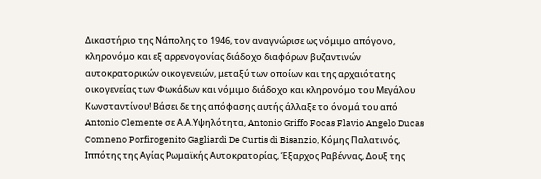Δικαστήριο της Νάπολης το 1946, τον αναγνώρισε ως νόμιμο απόγονο, κληρονόμο και εξ αρρενογονίας διάδοχο διαφόρων βυζαντινών αυτοκρατορικών οικογενειών, μεταξύ των οποίων και της αρχαιότατης οικογενείας των Φωκάδων και νόμιμο διάδοχο και κληρονόμο του Μεγάλου Κωνσταντίνου! Βάσει δε της απόφασης αυτής άλλαξε το όνομά του από Antonio Clemente σε Α.Α.Υψηλότητα, Antonio Griffo Focas Flavio Angelo Ducas Comneno Porfirogenito Gagliardi De Curtis di Bisanzio, Κόμης Παλατινός, Ιππότης της Αγίας Ρωμαϊκής Αυτοκρατορίας, Έξαρχος Ραβέννας, Δουξ της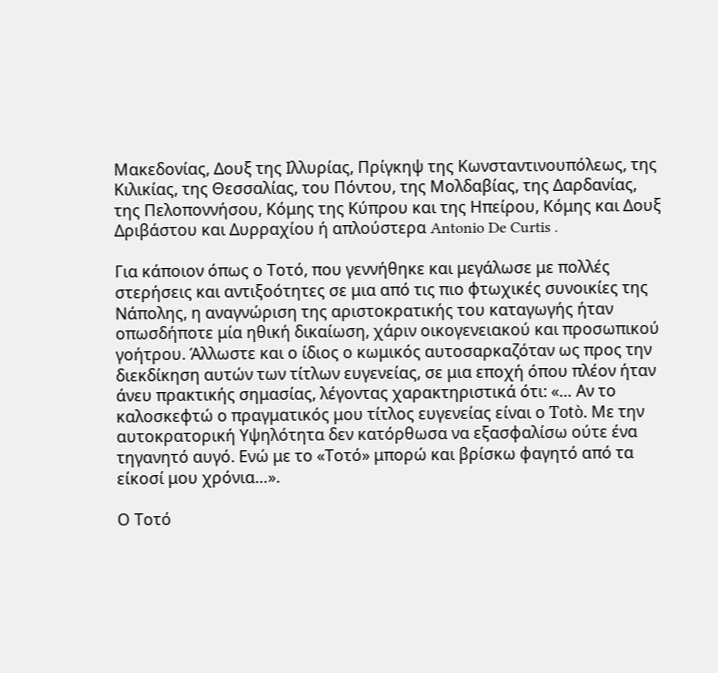Μακεδονίας, Δουξ της Ιλλυρίας, Πρίγκηψ της Κωνσταντινουπόλεως, της Κιλικίας, της Θεσσαλίας, του Πόντου, της Μολδαβίας, της Δαρδανίας, της Πελοποννήσου, Κόμης της Κύπρου και της Ηπείρου, Κόμης και Δουξ Δριβάστου και Δυρραχίου ή απλούστερα Antonio De Curtis .

Για κάποιον όπως ο Τοτό, που γεννήθηκε και μεγάλωσε με πολλές στερήσεις και αντιξοότητες σε μια από τις πιο φτωχικές συνοικίες της Νάπολης, η αναγνώριση της αριστοκρατικής του καταγωγής ήταν οπωσδήποτε μία ηθική δικαίωση, χάριν οικογενειακού και προσωπικού γοήτρου. Άλλωστε και ο ίδιος ο κωμικός αυτοσαρκαζόταν ως προς την διεκδίκηση αυτών των τίτλων ευγενείας, σε μια εποχή όπου πλέον ήταν άνευ πρακτικής σημασίας, λέγοντας χαρακτηριστικά ότι: «… Αν το καλοσκεφτώ ο πραγματικός μου τίτλος ευγενείας είναι ο Totò. Με την αυτοκρατορική Υψηλότητα δεν κατόρθωσα να εξασφαλίσω ούτε ένα τηγανητό αυγό. Ενώ με το «Τοτό» μπορώ και βρίσκω φαγητό από τα είκοσί μου χρόνια…».

Ο Τοτό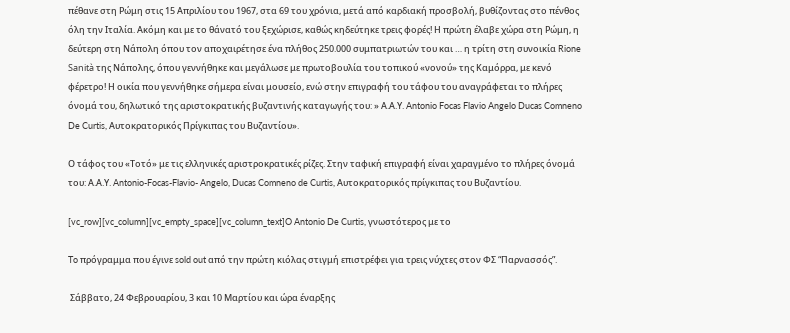πέθανε στη Ρώμη στις 15 Απριλίου του 1967, στα 69 του χρόνια, μετά από καρδιακή προσβολή, βυθίζοντας στο πένθος όλη την Ιταλία. Ακόμη και με το θάνατό του ξεχώρισε, καθώς κηδεύτηκε τρεις φορές! Η πρώτη έλαβε χώρα στη Ρώμη, η δεύτερη στη Νάπολη όπου τον αποχαιρέτησε ένα πλήθος 250.000 συμπατριωτών του και … η τρίτη στη συνοικία Rione Sanità της Νάπολης, όπου γεννήθηκε και μεγάλωσε με πρωτοβουλία του τοπικού «νονού» της Καμόρρα, με κενό φέρετρο! Η οικία που γεννήθηκε σήμερα είναι μουσείο, ενώ στην επιγραφή του τάφου του αναγράφεται το πλήρες όνομά του, δηλωτικό της αριστοκρατικής βυζαντινής καταγωγής του: » Α.Α.Υ. Antonio Focas Flavio Angelo Ducas Comneno De Curtis, Αυτοκρατορικός Πρίγκιπας του Βυζαντίου».

Ο τάφος του «Τοτό» με τις ελληνικές αριστροκρατικές ρίζες. Στην ταφική επιγραφή είναι χαραγμένο το πλήρες όνομά του: Α.Α.Υ. Antonio-Focas-Flavio- Angelo, Ducas Comneno de Curtis, Αυτοκρατορικός πρίγκιπας του Βυζαντίου.

[vc_row][vc_column][vc_empty_space][vc_column_text]O Antonio De Curtis, γνωστότερος με το

To πρόγραμμα που έγινε sold out από την πρώτη κιόλας στιγμή επιστρέφει για τρεις νύχτες στον ΦΣ “Παρνασσός”.

 Σάββατo, 24 Φεβρουαρίου, 3 και 10 Μαρτίου και ώρα έναρξης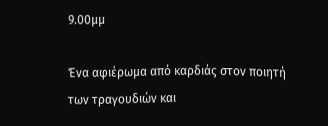9.00μμ

Ένα αφιέρωμα από καρδιάς στον ποιητή των τραγουδιών και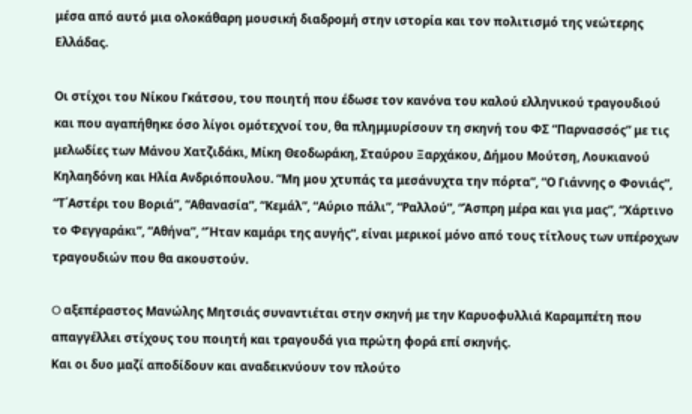μέσα από αυτό μια ολοκάθαρη μουσική διαδρομή στην ιστορία και τον πολιτισμό της νεώτερης Ελλάδας.

Οι στίχοι του Νίκου Γκάτσου, του ποιητή που έδωσε τον κανόνα του καλού ελληνικού τραγουδιού και που αγαπήθηκε όσο λίγοι ομότεχνοί του, θα πλημμυρίσουν τη σκηνή του ΦΣ “Παρνασσός” με τις μελωδίες των Μάνου Χατζιδάκι, Μίκη Θεοδωράκη, Σταύρου Ξαρχάκου, Δήμου Μούτση, Λουκιανού Κηλαηδόνη και Ηλία Ανδριόπουλου. “Μη μου χτυπάς τα μεσάνυχτα την πόρτα”, “Ο Γιάννης ο Φονιάς”, “Τ΄Αστέρι του Βοριά”, “Αθανασία”, “Κεμάλ”, “Αύριο πάλι”, “Ραλλού”, “Άσπρη μέρα και για μας”, “Χάρτινο το Φεγγαράκι”, “Αθήνα”, “Ήταν καμάρι της αυγής”, είναι μερικοί μόνο από τους τίτλους των υπέροχων τραγουδιών που θα ακουστούν.

O αξεπέραστος Μανώλης Μητσιάς συναντιέται στην σκηνή με την Καρυοφυλλιά Καραμπέτη που απαγγέλλει στίχους του ποιητή και τραγουδά για πρώτη φορά επί σκηνής.
Και οι δυο μαζί αποδίδουν και αναδεικνύουν τον πλούτο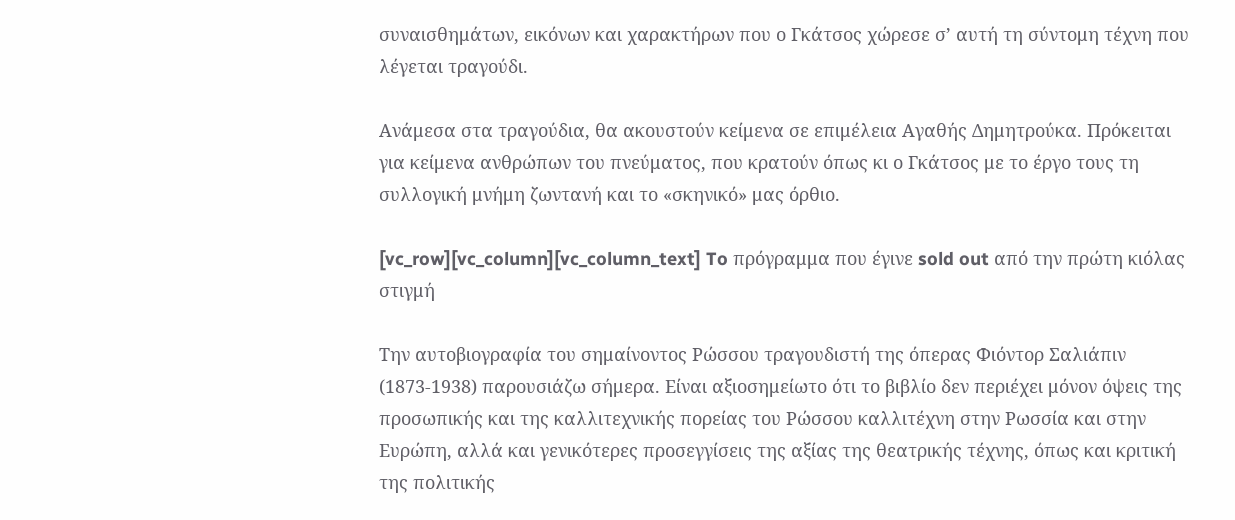συναισθημάτων, εικόνων και χαρακτήρων που ο Γκάτσος χώρεσε σ’ αυτή τη σύντομη τέχνη που λέγεται τραγούδι.

Ανάμεσα στα τραγούδια, θα ακουστούν κείμενα σε επιμέλεια Αγαθής Δημητρούκα. Πρόκειται για κείμενα ανθρώπων του πνεύματος, που κρατούν όπως κι ο Γκάτσος με το έργο τους τη συλλογική μνήμη ζωντανή και το «σκηνικό» μας όρθιο.

[vc_row][vc_column][vc_column_text] To πρόγραμμα που έγινε sold out από την πρώτη κιόλας στιγμή

Την αυτοβιογραφία του σημαίνοντος Ρώσσου τραγουδιστή της όπερας Φιόντορ Σαλιάπιν (1873-1938) παρουσιάζω σήμερα. Είναι αξιοσημείωτο ότι το βιβλίο δεν περιέχει μόνον όψεις της προσωπικής και της καλλιτεχνικής πορείας του Ρώσσου καλλιτέχνη στην Ρωσσία και στην Ευρώπη, αλλά και γενικότερες προσεγγίσεις της αξίας της θεατρικής τέχνης, όπως και κριτική της πολιτικής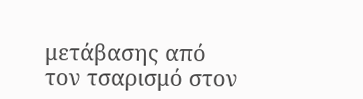μετάβασης από τον τσαρισμό στον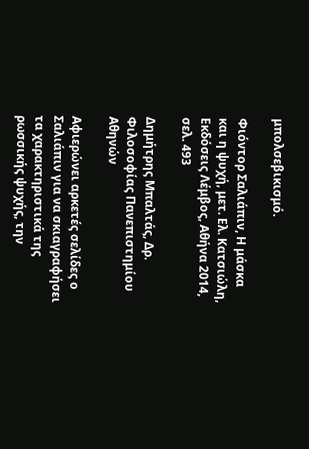μπολσεβικισμό.

Φιόντορ Σαλιάπιν, Η μάσκα και η ψυχή, μετ. Ελ. Κατσιώλη, Εκδόσεις Λέμβος, Αθήνα 2014, σελ. 493

Δημήτρης Μπαλτάς, Δρ. Φιλοσοφίας Πανεπιστημίου Αθηνών

Αφιερώνει αρκετές σελίδες ο Σαλιάπιν για να σκιαγραφήσει τα χαρακτηριστικά της ρωσσικής ψυχής, την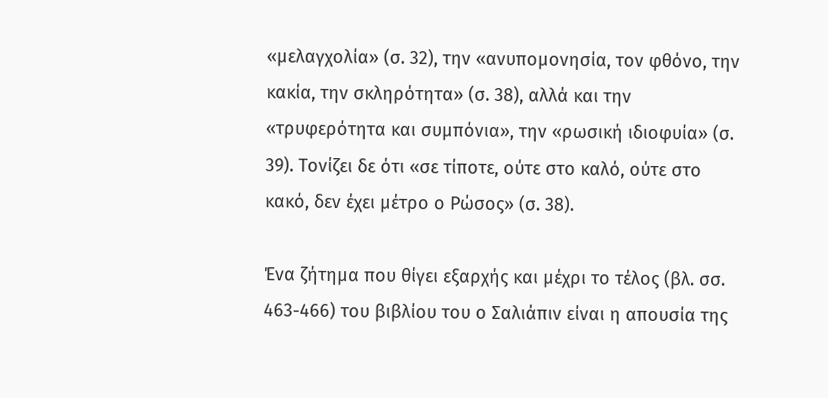«μελαγχολία» (σ. 32), την «ανυπομονησία, τον φθόνο, την κακία, την σκληρότητα» (σ. 38), αλλά και την «τρυφερότητα και συμπόνια», την «ρωσική ιδιοφυία» (σ. 39). Τονίζει δε ότι «σε τίποτε, ούτε στο καλό, ούτε στο κακό, δεν έχει μέτρο ο Ρώσος» (σ. 38).

Ένα ζήτημα που θίγει εξαρχής και μέχρι το τέλος (βλ. σσ. 463-466) του βιβλίου του ο Σαλιάπιν είναι η απουσία της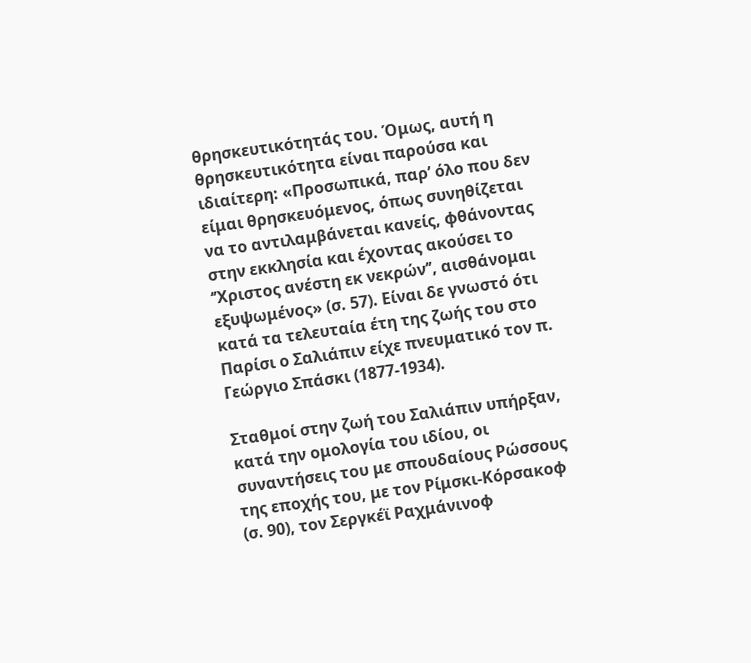θρησκευτικότητάς του. Όμως, αυτή η θρησκευτικότητα είναι παρούσα και ιδιαίτερη: «Προσωπικά, παρ’ όλο που δεν είμαι θρησκευόμενος, όπως συνηθίζεται να το αντιλαμβάνεται κανείς, φθάνοντας στην εκκλησία και έχοντας ακούσει το ‘’Χριστος ανέστη εκ νεκρών’’, αισθάνομαι εξυψωμένος» (σ. 57). Είναι δε γνωστό ότι κατά τα τελευταία έτη της ζωής του στο Παρίσι ο Σαλιάπιν είχε πνευματικό τον π. Γεώργιο Σπάσκι (1877-1934).

Σταθμοί στην ζωή του Σαλιάπιν υπήρξαν, κατά την ομολογία του ιδίου, οι συναντήσεις του με σπουδαίους Ρώσσους της εποχής του, με τον Ρίμσκι-Κόρσακοφ (σ. 90), τον Σεργκέϊ Ραχμάνινοφ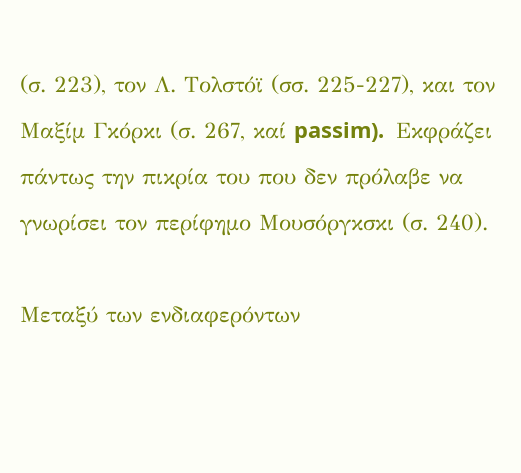(σ. 223), τον Λ. Τολστόϊ (σσ. 225-227), και τον Μαξίμ Γκόρκι (σ. 267, καί passim).  Εκφράζει πάντως την πικρία του που δεν πρόλαβε να γνωρίσει τον περίφημο Μουσόργκσκι (σ. 240).

Μεταξύ των ενδιαφερόντων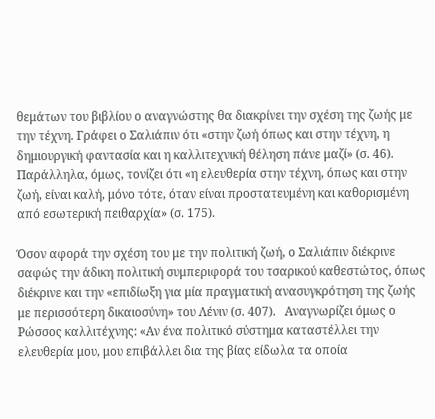θεμάτων του βιβλίου ο αναγνώστης θα διακρίνει την σχέση της ζωής με την τέχνη. Γράφει ο Σαλιάπιν ότι «στην ζωή όπως και στην τέχνη, η δημιουργική φαντασία και η καλλιτεχνική θέληση πάνε μαζί» (σ. 46). Παράλληλα, όμως, τονίζει ότι «η ελευθερία στην τέχνη, όπως και στην ζωή, είναι καλή, μόνο τότε, όταν είναι προστατευμένη και καθορισμένη από εσωτερική πειθαρχία» (σ. 175).

Όσον αφορά την σχέση του με την πολιτική ζωή, ο Σαλιάπιν διέκρινε σαφώς την άδικη πολιτική συμπεριφορά του τσαρικού καθεστώτος, όπως διέκρινε και την «επιδίωξη για μία πραγματική ανασυγκρότηση της ζωής με περισσότερη δικαιοσύνη» του Λένιν (σ. 407).   Αναγνωρίζει όμως ο Ρώσσος καλλιτέχνης: «Αν ένα πολιτικό σύστημα καταστέλλει την ελευθερία μου, μου επιβάλλει δια της βίας είδωλα τα οποία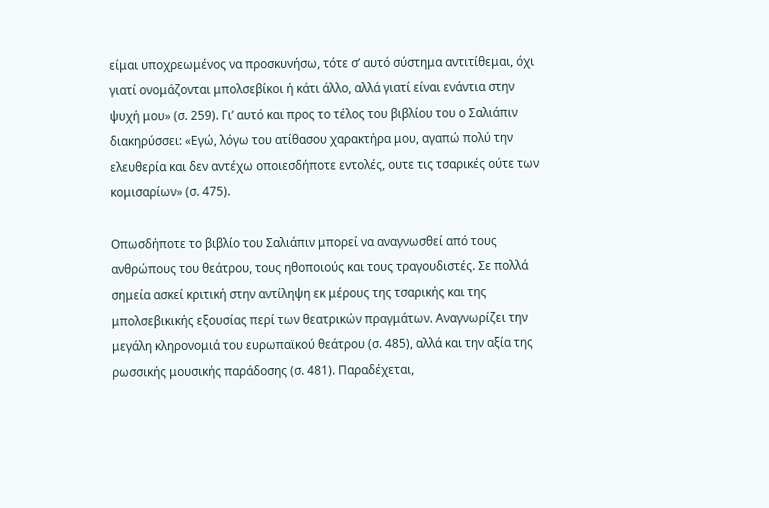είμαι υποχρεωμένος να προσκυνήσω, τότε σ’ αυτό σύστημα αντιτίθεμαι, όχι γιατί ονομάζονται μπολσεβίκοι ή κάτι άλλο, αλλά γιατί είναι ενάντια στην ψυχή μου» (σ. 259). Γι’ αυτό και προς το τέλος του βιβλίου του ο Σαλιάπιν διακηρύσσει: «Εγώ, λόγω του ατίθασου χαρακτήρα μου, αγαπώ πολύ την ελευθερία και δεν αντέχω οποιεσδήποτε εντολές, ουτε τις τσαρικές ούτε των κομισαρίων» (σ. 475).

Οπωσδήποτε το βιβλίο του Σαλιάπιν μπορεί να αναγνωσθεί από τους ανθρώπους του θεάτρου, τους ηθοποιούς και τους τραγουδιστές. Σε πολλά σημεία ασκεί κριτική στην αντίληψη εκ μέρους της τσαρικής και της μπολσεβικικής εξουσίας περί των θεατρικών πραγμάτων. Αναγνωρίζει την μεγάλη κληρονομιά του ευρωπαϊκού θεάτρου (σ. 485), αλλά και την αξία της ρωσσικής μουσικής παράδοσης (σ. 481). Παραδέχεται,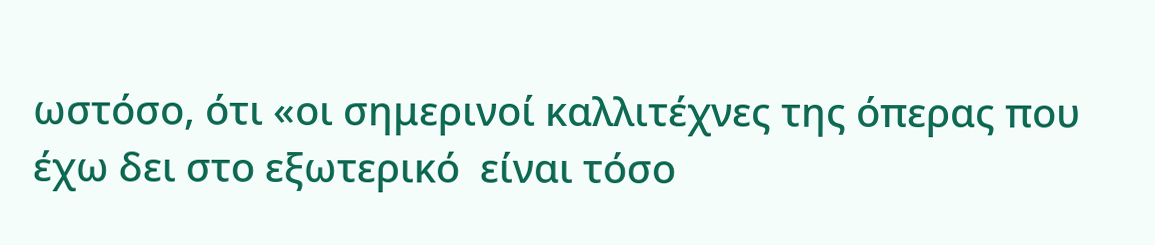ωστόσο, ότι «οι σημερινοί καλλιτέχνες της όπερας που έχω δει στο εξωτερικό  είναι τόσο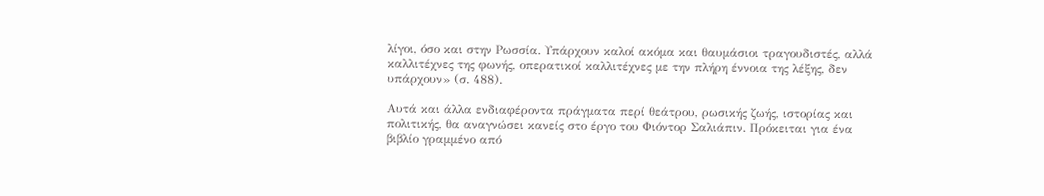λίγοι, όσο και στην Ρωσσία. Υπάρχουν καλοί ακόμα και θαυμάσιοι τραγουδιστές, αλλά καλλιτέχνες της φωνής, οπερατικοί καλλιτέχνες με την πλήρη έννοια της λέξης, δεν υπάρχουν» (σ. 488).

Αυτά και άλλα ενδιαφέροντα πράγματα περί θεάτρου, ρωσικής ζωής, ιστορίας και πολιτικής, θα αναγνώσει κανείς στο έργο του Φιόντορ Σαλιάπιν. Πρόκειται για ένα βιβλίο γραμμένο από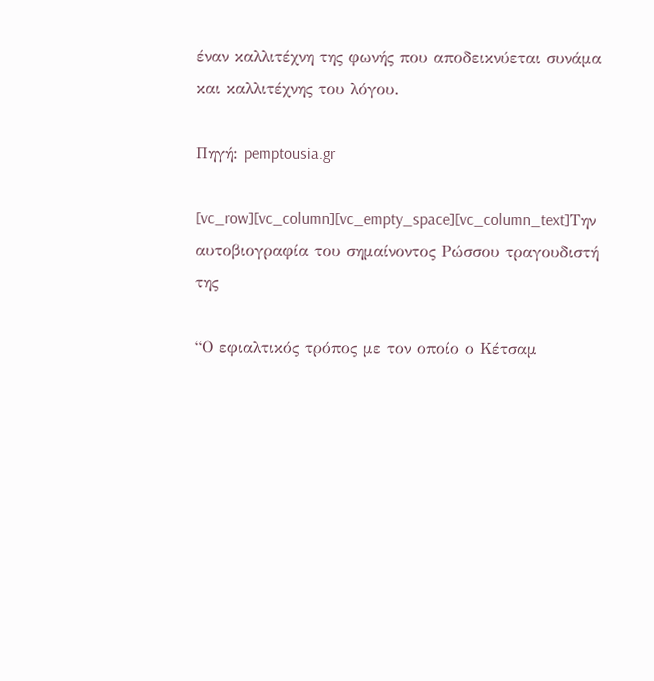έναν καλλιτέχνη της φωνής που αποδεικνύεται συνάμα και καλλιτέχνης του λόγου.

Πηγή: pemptousia.gr

[vc_row][vc_column][vc_empty_space][vc_column_text]Την αυτοβιογραφία του σημαίνοντος Ρώσσου τραγουδιστή της

“Ο εφιαλτικός τρόπος με τον οποίο ο Κέτσαμ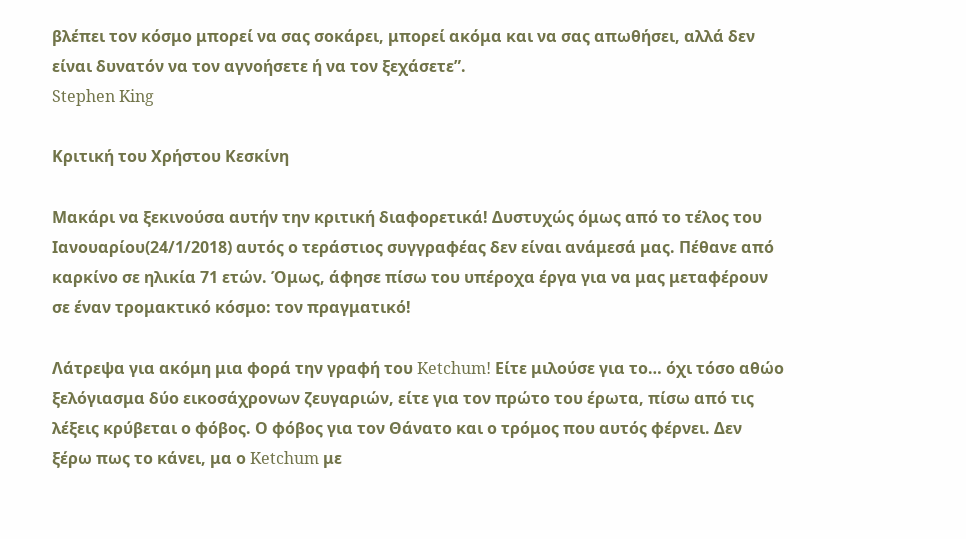βλέπει τον κόσμο μπορεί να σας σοκάρει, μπορεί ακόμα και να σας απωθήσει, αλλά δεν είναι δυνατόν να τον αγνοήσετε ή να τον ξεχάσετε”.
Stephen King

Κριτική του Χρήστου Κεσκίνη

Μακάρι να ξεκινούσα αυτήν την κριτική διαφορετικά! Δυστυχώς όμως από το τέλος του Ιανουαρίου(24/1/2018) αυτός ο τεράστιος συγγραφέας δεν είναι ανάμεσά μας. Πέθανε από καρκίνο σε ηλικία 71 ετών. Όμως, άφησε πίσω του υπέροχα έργα για να μας μεταφέρουν σε έναν τρομακτικό κόσμο: τον πραγματικό!

Λάτρεψα για ακόμη μια φορά την γραφή του Ketchum! Είτε μιλούσε για το… όχι τόσο αθώο ξελόγιασμα δύο εικοσάχρονων ζευγαριών, είτε για τον πρώτο του έρωτα, πίσω από τις λέξεις κρύβεται ο φόβος. Ο φόβος για τον Θάνατο και ο τρόμος που αυτός φέρνει. Δεν ξέρω πως το κάνει, μα ο Ketchum με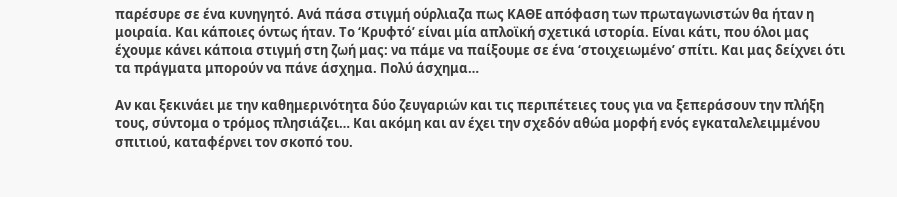παρέσυρε σε ένα κυνηγητό. Ανά πάσα στιγμή ούρλιαζα πως ΚΑΘΕ απόφαση των πρωταγωνιστών θα ήταν η μοιραία. Και κάποιες όντως ήταν. Το ‘Κρυφτό’ είναι μία απλοϊκή σχετικά ιστορία. Είναι κάτι, που όλοι μας έχουμε κάνει κάποια στιγμή στη ζωή μας: να πάμε να παίξουμε σε ένα ‘στοιχειωμένο’ σπίτι. Και μας δείχνει ότι τα πράγματα μπορούν να πάνε άσχημα. Πολύ άσχημα…

Αν και ξεκινάει με την καθημερινότητα δύο ζευγαριών και τις περιπέτειες τους για να ξεπεράσουν την πλήξη τους, σύντομα ο τρόμος πλησιάζει… Και ακόμη και αν έχει την σχεδόν αθώα μορφή ενός εγκαταλελειμμένου σπιτιού, καταφέρνει τον σκοπό του.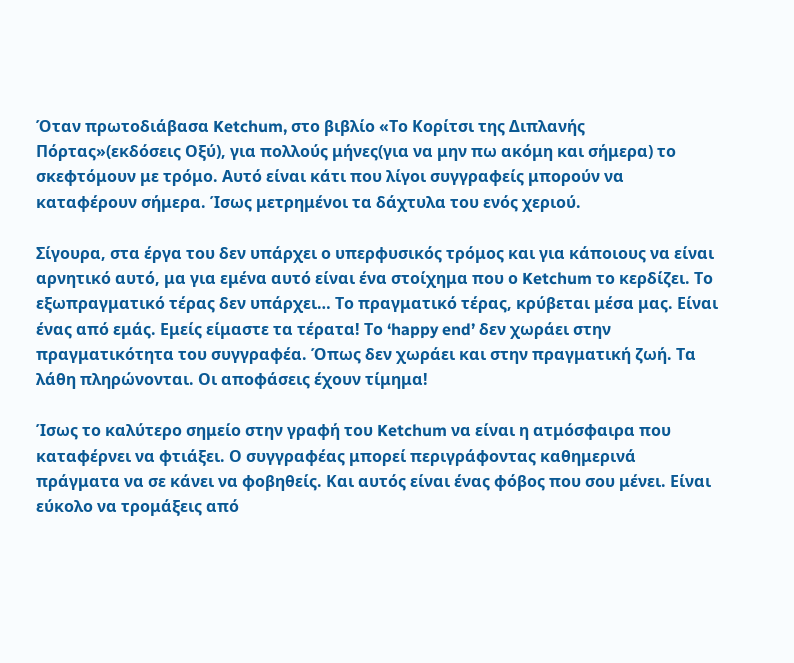Όταν πρωτοδιάβασα Ketchum, στο βιβλίο «Το Κορίτσι της Διπλανής Πόρτας»(εκδόσεις Οξύ), για πολλούς μήνες(για να μην πω ακόμη και σήμερα) το σκεφτόμουν με τρόμο. Αυτό είναι κάτι που λίγοι συγγραφείς μπορούν να καταφέρουν σήμερα. Ίσως μετρημένοι τα δάχτυλα του ενός χεριού.

Σίγουρα, στα έργα του δεν υπάρχει ο υπερφυσικός τρόμος και για κάποιους να είναι αρνητικό αυτό, μα για εμένα αυτό είναι ένα στοίχημα που ο Ketchum το κερδίζει. Το εξωπραγματικό τέρας δεν υπάρχει… Το πραγματικό τέρας, κρύβεται μέσα μας. Είναι ένας από εμάς. Εμείς είμαστε τα τέρατα! Το ‘happy end’ δεν χωράει στην πραγματικότητα του συγγραφέα. Όπως δεν χωράει και στην πραγματική ζωή. Τα λάθη πληρώνονται. Οι αποφάσεις έχουν τίμημα!

Ίσως το καλύτερο σημείο στην γραφή του Ketchum να είναι η ατμόσφαιρα που καταφέρνει να φτιάξει. Ο συγγραφέας μπορεί περιγράφοντας καθημερινά πράγματα να σε κάνει να φοβηθείς. Και αυτός είναι ένας φόβος που σου μένει. Είναι εύκολο να τρομάξεις από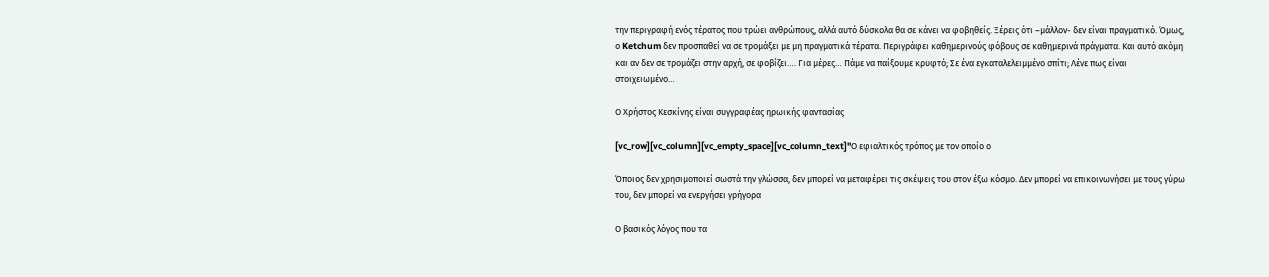την περιγραφή ενός τέρατος που τρώει ανθρώπους, αλλά αυτό δύσκολα θα σε κάνει να φοβηθείς. Ξέρεις ότι –μάλλον- δεν είναι πραγματικό. Όμως, ο Ketchum δεν προσπαθεί να σε τρομάξει με μη πραγματικά τέρατα. Περιγράφει καθημερινούς φόβους σε καθημερινά πράγματα. Και αυτό ακόμη και αν δεν σε τρομάζει στην αρχή, σε φοβίζει…. Για μέρες… Πάμε να παίξουμε κρυφτό; Σε ένα εγκαταλελειμμένο σπίτι; Λένε πως είναι στοιχειωμένο…

Ο Χρήστος Κεσκίνης είναι συγγραφέας ηρωικής φαντασίας

[vc_row][vc_column][vc_empty_space][vc_column_text]"Ο εφιαλτικός τρόπος με τον οποίο ο

Όποιος δεν χρησιμοποιεί σωστά την γλώσσα, δεν μπορεί να μεταφέρει τις σκέψεις του στον έξω κόσμο. Δεν μπορεί να επικοινωνήσει με τους γύρω του, δεν μπορεί να ενεργήσει γρήγορα

Ο βασικός λόγος που τα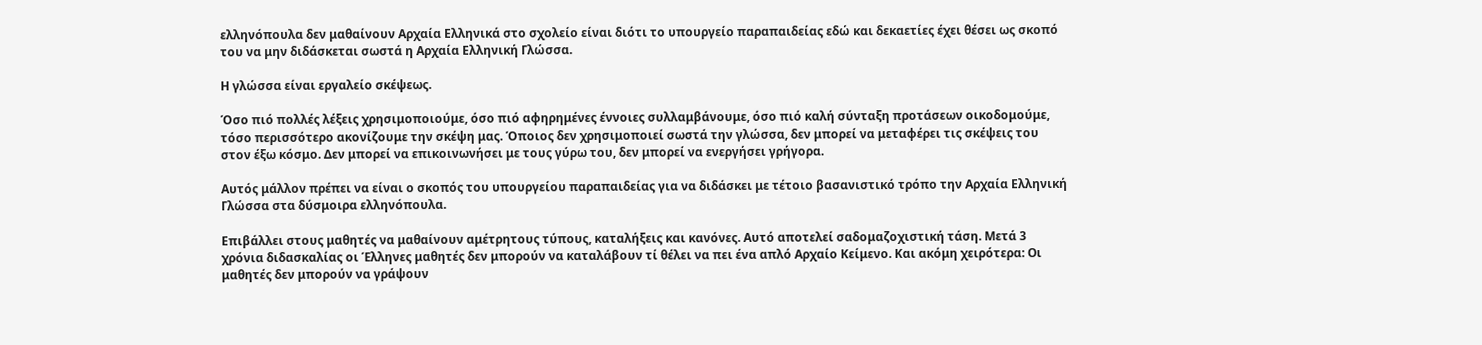ελληνόπουλα δεν μαθαίνουν Αρχαία Ελληνικά στο σχολείο είναι διότι το υπουργείο παραπαιδείας εδώ και δεκαετίες έχει θέσει ως σκοπό του να μην διδάσκεται σωστά η Αρχαία Ελληνική Γλώσσα.

Η γλώσσα είναι εργαλείο σκέψεως.

Όσο πιό πολλές λέξεις χρησιμοποιούμε, όσο πιό αφηρημένες έννοιες συλλαμβάνουμε, όσο πιό καλή σύνταξη προτάσεων οικοδομούμε, τόσο περισσότερο ακονίζουμε την σκέψη μας. Όποιος δεν χρησιμοποιεί σωστά την γλώσσα, δεν μπορεί να μεταφέρει τις σκέψεις του στον έξω κόσμο. Δεν μπορεί να επικοινωνήσει με τους γύρω του, δεν μπορεί να ενεργήσει γρήγορα.

Αυτός μάλλον πρέπει να είναι ο σκοπός του υπουργείου παραπαιδείας για να διδάσκει με τέτοιο βασανιστικό τρόπο την Αρχαία Ελληνική Γλώσσα στα δύσμοιρα ελληνόπουλα.

Επιβάλλει στους μαθητές να μαθαίνουν αμέτρητους τύπους, καταλήξεις και κανόνες. Αυτό αποτελεί σαδομαζοχιστική τάση. Μετά 3 χρόνια διδασκαλίας οι Έλληνες μαθητές δεν μπορούν να καταλάβουν τί θέλει να πει ένα απλό Αρχαίο Κείμενο. Και ακόμη χειρότερα: Οι μαθητές δεν μπορούν να γράψουν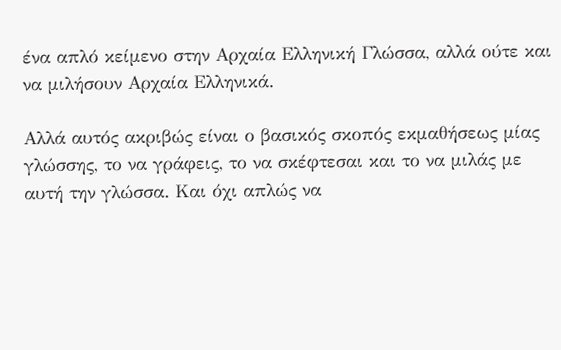ένα απλό κείμενο στην Αρχαία Ελληνική Γλώσσα, αλλά ούτε και να μιλήσουν Αρχαία Ελληνικά.

Αλλά αυτός ακριβώς είναι ο βασικός σκοπός εκμαθήσεως μίας γλώσσης, το να γράφεις, το να σκέφτεσαι και το να μιλάς με αυτή την γλώσσα. Και όχι απλώς να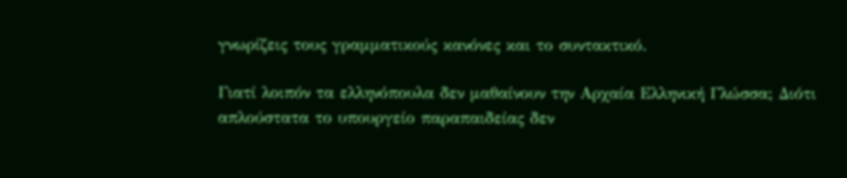γνωρίζεις τους γραμματικούς κανόνες και το συντακτικό.

Γιατί λοιπόν τα ελληνόπουλα δεν μαθαίνουν την Αρχαία Ελληνική Γλώσσα; Διότι απλούστατα το υπουργείο παραπαιδείας δεν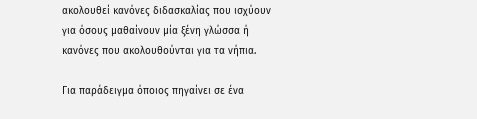ακολουθεί κανόνες διδασκαλίας που ισχύουν για όσους μαθαίνουν μία ξένη γλώσσα ή κανόνες που ακολουθούνται για τα νήπια.

Για παράδειγμα όποιος πηγαίνει σε ένα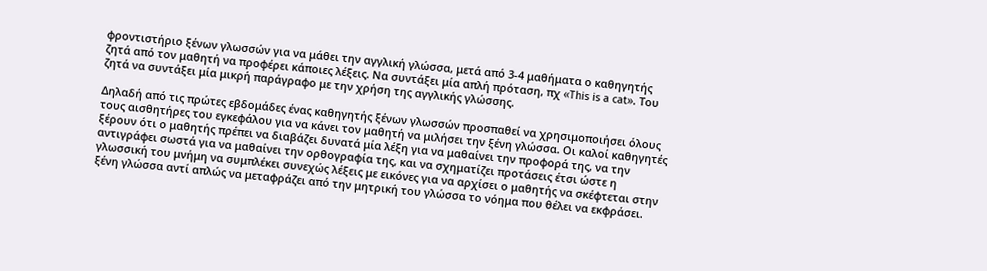φροντιστήριο ξένων γλωσσών για να μάθει την αγγλική γλώσσα, μετά από 3-4 μαθήματα ο καθηγητής ζητά από τον μαθητή να προφέρει κάποιες λέξεις. Να συντάξει μία απλή πρόταση, πχ «This is a cat». Του ζητά να συντάξει μία μικρή παράγραφο με την χρήση της αγγλικής γλώσσης.

Δηλαδή από τις πρώτες εβδομάδες ένας καθηγητής ξένων γλωσσών προσπαθεί να χρησιμοποιήσει όλους τους αισθητήρες του εγκεφάλου για να κάνει τον μαθητή να μιλήσει την ξένη γλώσσα. Οι καλοί καθηγητές ξέρουν ότι ο μαθητής πρέπει να διαβάζει δυνατά μία λέξη για να μαθαίνει την προφορά της, να την αντιγράφει σωστά για να μαθαίνει την ορθογραφία της, και να σχηματίζει προτάσεις έτσι ώστε η γλωσσική του μνήμη να συμπλέκει συνεχώς λέξεις με εικόνες για να αρχίσει ο μαθητής να σκέφτεται στην ξένη γλώσσα αντί απλώς να μεταφράζει από την μητρική του γλώσσα το νόημα που θέλει να εκφράσει.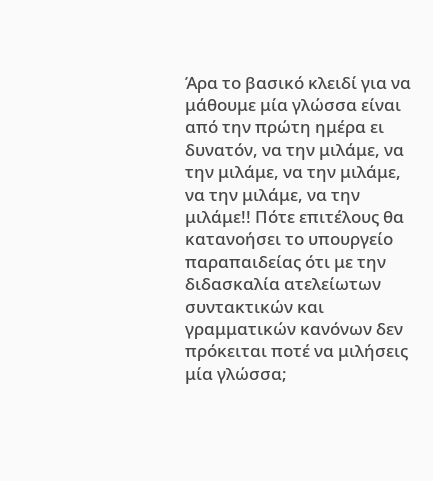Άρα το βασικό κλειδί για να μάθουμε μία γλώσσα είναι από την πρώτη ημέρα ει δυνατόν, να την μιλάμε, να την μιλάμε, να την μιλάμε, να την μιλάμε, να την μιλάμε!! Πότε επιτέλους θα κατανοήσει το υπουργείο παραπαιδείας ότι με την διδασκαλία ατελείωτων συντακτικών και γραμματικών κανόνων δεν πρόκειται ποτέ να μιλήσεις μία γλώσσα;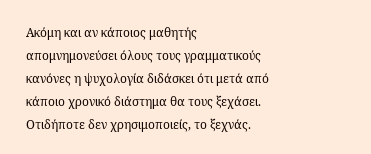Ακόμη και αν κάποιος μαθητής απομνημονεύσει όλους τους γραμματικούς κανόνες η ψυχολογία διδάσκει ότι μετά από κάποιο χρονικό διάστημα θα τους ξεχάσει. Οτιδήποτε δεν χρησιμοποιείς, το ξεχνάς.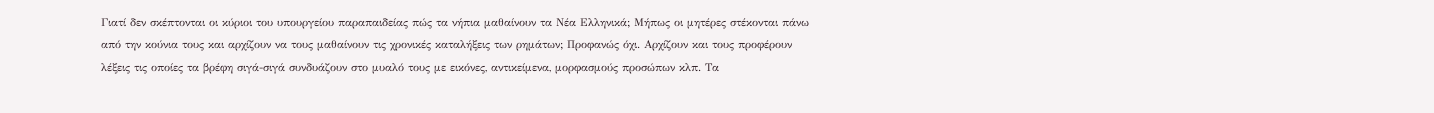Γιατί δεν σκέπτονται οι κύριοι του υπουργείου παραπαιδείας πώς τα νήπια μαθαίνουν τα Νέα Ελληνικά; Μήπως οι μητέρες στέκονται πάνω από την κούνια τους και αρχίζουν να τους μαθαίνουν τις χρονικές καταλήξεις των ρημάτων; Προφανώς όχι. Αρχίζουν και τους προφέρουν λέξεις τις οποίες τα βρέφη σιγά-σιγά συνδυάζουν στο μυαλό τους με εικόνες, αντικείμενα, μορφασμούς προσώπων κλπ. Τα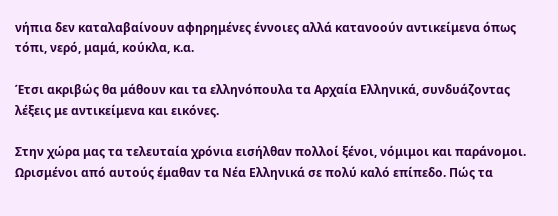νήπια δεν καταλαβαίνουν αφηρημένες έννοιες αλλά κατανοούν αντικείμενα όπως τόπι, νερό, μαμά, κούκλα, κ.α.

Έτσι ακριβώς θα μάθουν και τα ελληνόπουλα τα Αρχαία Ελληνικά, συνδυάζοντας λέξεις με αντικείμενα και εικόνες.

Στην χώρα μας τα τελευταία χρόνια εισήλθαν πολλοί ξένοι, νόμιμοι και παράνομοι. Ωρισμένοι από αυτούς έμαθαν τα Νέα Ελληνικά σε πολύ καλό επίπεδο. Πώς τα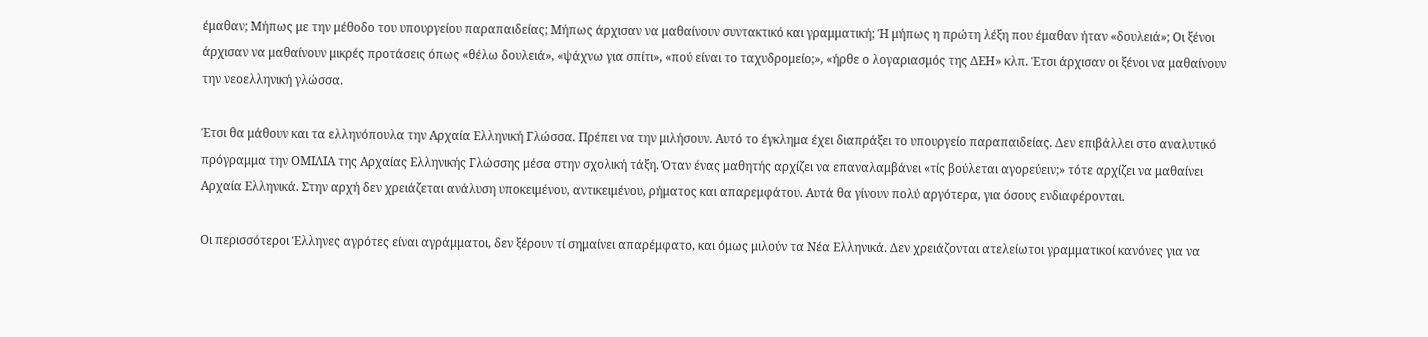έμαθαν; Μήπως με την μέθοδο του υπουργείου παραπαιδείας; Μήπως άρχισαν να μαθαίνουν συντακτικό και γραμματική; Ή μήπως η πρώτη λέξη που έμαθαν ήταν «δουλειά»; Οι ξένοι άρχισαν να μαθαίνουν μικρές προτάσεις όπως «θέλω δουλειά», «ψάχνω για σπίτι», «πού είναι το ταχυδρομείο;», «ήρθε ο λογαριασμός της ΔΕΗ» κλπ. Έτσι άρχισαν οι ξένοι να μαθαίνουν την νεοελληνική γλώσσα.

Έτσι θα μάθουν και τα ελληνόπουλα την Αρχαία Ελληνική Γλώσσα. Πρέπει να την μιλήσουν. Αυτό το έγκλημα έχει διαπράξει το υπουργείο παραπαιδείας. Δεν επιβάλλει στο αναλυτικό πρόγραμμα την ΟΜΙΛΙΑ της Αρχαίας Ελληνικής Γλώσσης μέσα στην σχολική τάξη. Όταν ένας μαθητής αρχίζει να επαναλαμβάνει «τίς βούλεται αγορεύειν;» τότε αρχίζει να μαθαίνει Αρχαία Ελληνικά. Στην αρχή δεν χρειάζεται ανάλυση υποκειμένου, αντικειμένου, ρήματος και απαρεμφάτου. Αυτά θα γίνουν πολύ αργότερα, για όσους ενδιαφέρονται.

Οι περισσότεροι Έλληνες αγρότες είναι αγράμματοι, δεν ξέρουν τί σημαίνει απαρέμφατο, και όμως μιλούν τα Νέα Ελληνικά. Δεν χρειάζονται ατελείωτοι γραμματικοί κανόνες για να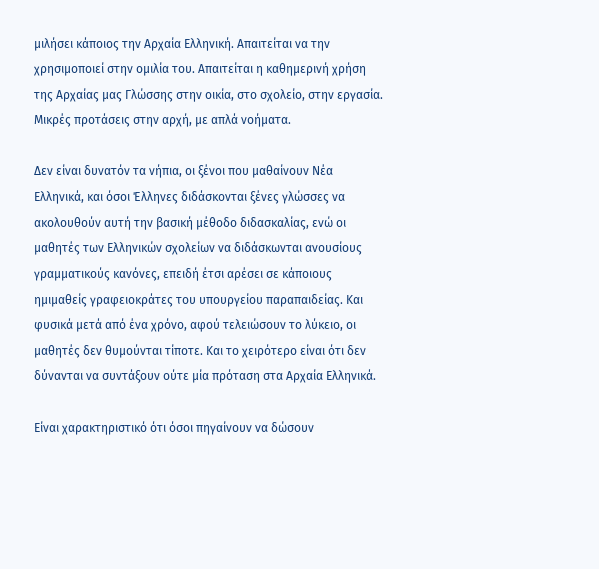μιλήσει κάποιος την Αρχαία Ελληνική. Απαιτείται να την χρησιμοποιεί στην ομιλία του. Απαιτείται η καθημερινή χρήση της Αρχαίας μας Γλώσσης στην οικία, στο σχολείο, στην εργασία. Μικρές προτάσεις στην αρχή, με απλά νοήματα.

Δεν είναι δυνατόν τα νήπια, οι ξένοι που μαθαίνουν Νέα Ελληνικά, και όσοι Έλληνες διδάσκονται ξένες γλώσσες να ακολουθούν αυτή την βασική μέθοδο διδασκαλίας, ενώ οι μαθητές των Ελληνικών σχολείων να διδάσκωνται ανουσίους γραμματικούς κανόνες, επειδή έτσι αρέσει σε κάποιους ημιμαθείς γραφειοκράτες του υπουργείου παραπαιδείας. Και φυσικά μετά από ένα χρόνο, αφού τελειώσουν το λύκειο, οι μαθητές δεν θυμούνται τίποτε. Και το χειρότερο είναι ότι δεν δύνανται να συντάξουν ούτε μία πρόταση στα Αρχαία Ελληνικά.

Είναι χαρακτηριστικό ότι όσοι πηγαίνουν να δώσουν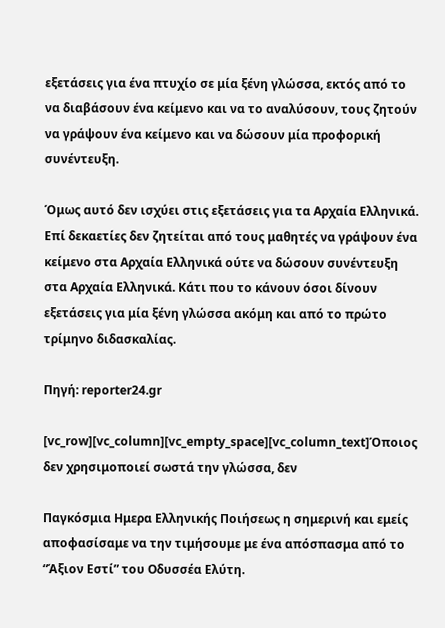εξετάσεις για ένα πτυχίο σε μία ξένη γλώσσα, εκτός από το να διαβάσουν ένα κείμενο και να το αναλύσουν, τους ζητούν να γράψουν ένα κείμενο και να δώσουν μία προφορική συνέντευξη.

Όμως αυτό δεν ισχύει στις εξετάσεις για τα Αρχαία Ελληνικά. Επί δεκαετίες δεν ζητείται από τους μαθητές να γράψουν ένα κείμενο στα Αρχαία Ελληνικά ούτε να δώσουν συνέντευξη στα Αρχαία Ελληνικά. Κάτι που το κάνουν όσοι δίνουν εξετάσεις για μία ξένη γλώσσα ακόμη και από το πρώτο τρίμηνο διδασκαλίας.

Πηγή: reporter24.gr

[vc_row][vc_column][vc_empty_space][vc_column_text]Όποιος δεν χρησιμοποιεί σωστά την γλώσσα, δεν

Παγκόσμια Ημερα Ελληνικής Ποιήσεως η σημερινή και εμείς αποφασίσαμε να την τιμήσουμε με ένα απόσπασμα από το “Άξιον Εστί” του Οδυσσέα Ελύτη.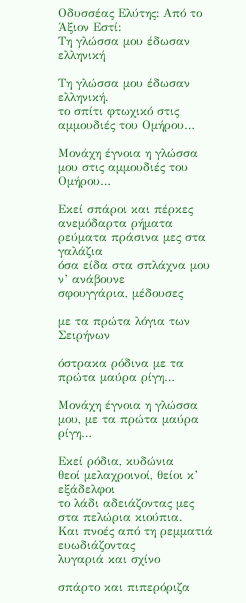Οδυσσέας Ελύτης: Από το Άξιον Εστί:
Τη γλώσσα μου έδωσαν ελληνική

Τη γλώσσα μου έδωσαν ελληνική.
το σπίτι φτωχικό στις αμμουδιές του Ομήρου…

Μονάχη έγνοια η γλώσσα μου στις αμμουδιές του Ομήρου…

Εκεί σπάροι και πέρκες
ανεμόδαρτα ρήματα
ρεύματα πράσινα μες στα γαλάζια
όσα είδα στα σπλάχνα μου ν’ ανάβουνε
σφουγγάρια, μέδουσες

με τα πρώτα λόγια των Σειρήνων

όστρακα ρόδινα με τα πρώτα μαύρα ρίγη…

Μονάχη έγνοια η γλώσσα μου, με τα πρώτα μαύρα ρίγη…

Εκεί ρόδια, κυδώνια
θεοί μελαχροινοί, θείοι κ’ εξάδελφοι
το λάδι αδειάζοντας μες στα πελώρια κιούπια.
Και πνοές από τη ρεμματιά ευωδιάζοντας
λυγαριά και σχίνο

σπάρτο και πιπερόριζα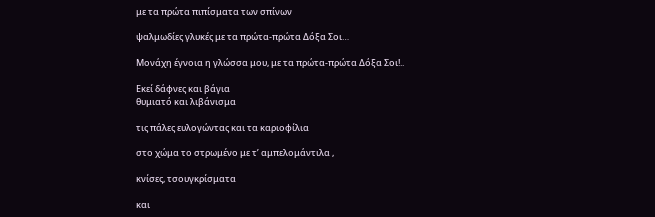με τα πρώτα πιπίσματα των σπίνων

ψαλμωδίες γλυκές με τα πρώτα-πρώτα Δόξα Σοι…

Μονάχη έγνοια η γλώσσα μου, με τα πρώτα-πρώτα Δόξα Σοι!..

Εκεί δάφνες και βάγια
θυμιατό και λιβάνισμα

τις πάλες ευλογώντας και τα καριοφίλια

στο χώμα το στρωμένο με τ’ αμπελομάντιλα ,

κνίσες, τσουγκρίσματα

και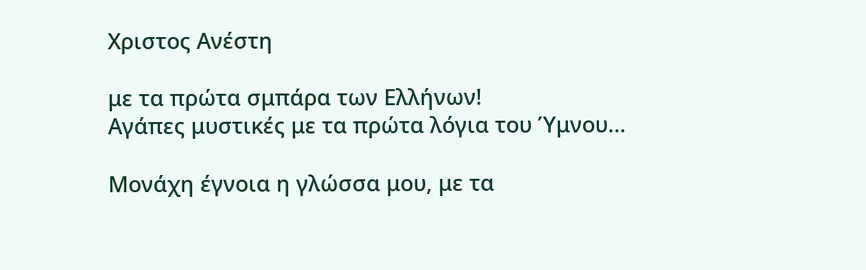Χριστος Ανέστη

με τα πρώτα σμπάρα των Ελλήνων!
Αγάπες μυστικές με τα πρώτα λόγια του Ύμνου…

Μονάχη έγνοια η γλώσσα μου, με τα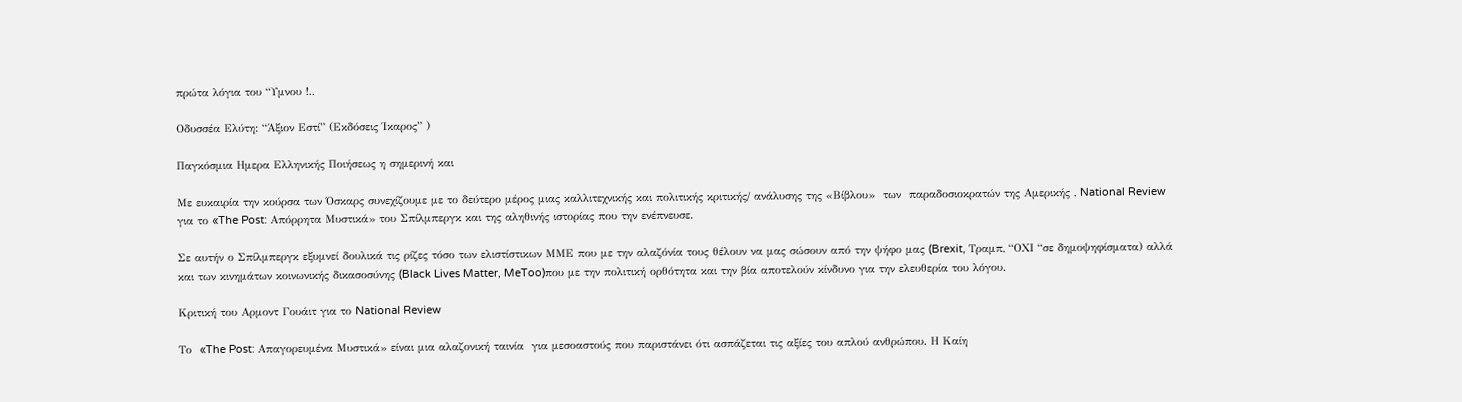πρώτα λόγια του “Υμνου !..

Οδυσσέα Ελύτη: “Άξιον Εστί” (Εκδόσεις Ίκαρος” )

Παγκόσμια Ημερα Ελληνικής Ποιήσεως η σημερινή και

Με ευκαιρία την κούρσα των Όσκαρς συνεχίζουμε με το δεύτερο μέρος μιας καλλιτεχνικής και πολιτικής κριτικής/ ανάλυσης της «Βίβλου»  των  παραδοσιοκρατών της Αμερικής , National Review για το «The Post: Απόρρητα Μυστικά» του Σπίλμπεργκ και της αληθινής ιστορίας που την ενέπνευσε.

Σε αυτήν ο Σπίλμπεργκ εξυμνεί δουλικά τις ρίζες τόσο των ελιστίστικων ΜΜΕ που με την αλαζόνία τους θέλουν να μας σώσουν από την ψήφο μας (Brexit, Τραμπ, “ΟΧΙ “σε δημοψηφίσματα) αλλά και των κινημάτων κοινωνικής δικασοσύνης (Black Lives Matter, MeToo)που με την πολιτική ορθότητα και την βία αποτελούν κίνδυνο για την ελευθερία του λόγου.

Κριτική του Αρμοντ Γουάιτ για το National Review

Το  «The Post: Απαγορευμένα Μυστικά» είναι μια αλαζονική ταινία  για μεσοαστούς που παριστάνει ότι ασπάζεται τις αξίες του απλού ανθρώπου. Η Καίη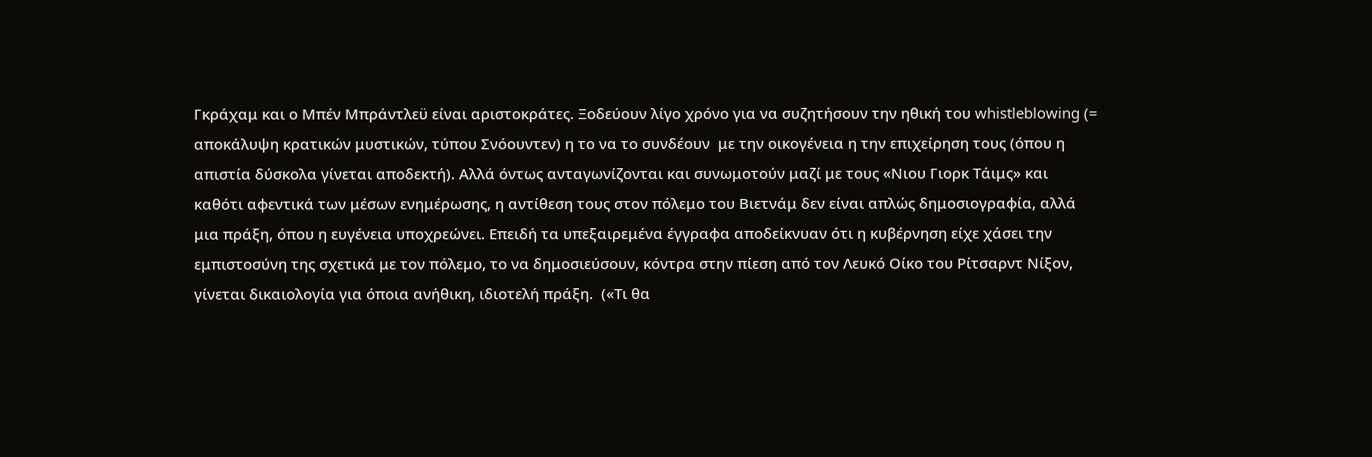Γκράχαμ και ο Μπέν Μπράντλεϋ είναι αριστοκράτες. Ξοδεύουν λίγο χρόνο για να συζητήσουν την ηθική του whistleblowing (= αποκάλυψη κρατικών μυστικών, τύπου Σνόουντεν) η το να το συνδέουν  με την οικογένεια η την επιχείρηση τους (όπου η απιστία δύσκολα γίνεται αποδεκτή). Αλλά όντως ανταγωνίζονται και συνωμοτούν μαζί με τους «Νιου Γιορκ Τάιμς» και καθότι αφεντικά των μέσων ενημέρωσης, η αντίθεση τους στον πόλεμο του Βιετνάμ δεν είναι απλώς δημοσιογραφία, αλλά μια πράξη, όπου η ευγένεια υποχρεώνει. Επειδή τα υπεξαιρεμένα έγγραφα αποδείκνυαν ότι η κυβέρνηση είχε χάσει την εμπιστοσύνη της σχετικά με τον πόλεμο, το να δημοσιεύσουν, κόντρα στην πίεση από τον Λευκό Οίκο του Ρίτσαρντ Νίξον, γίνεται δικαιολογία για όποια ανήθικη, ιδιοτελή πράξη.  («Τι θα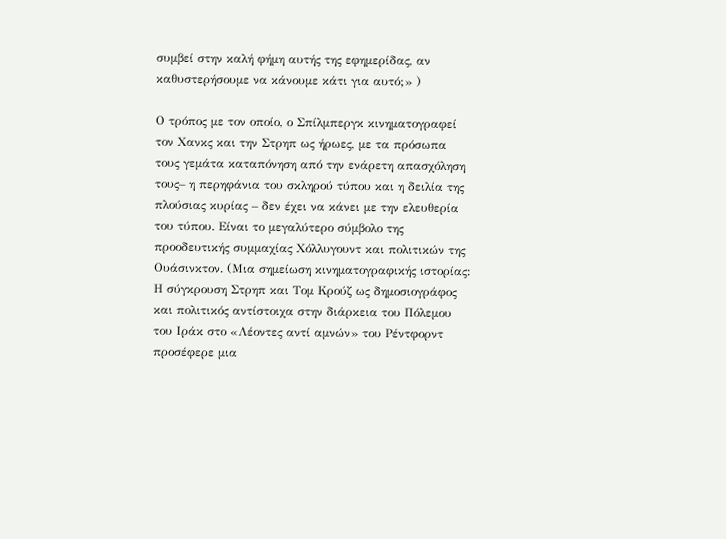συμβεί στην καλή φήμη αυτής της εφημερίδας, αν καθυστερήσουμε να κάνουμε κάτι για αυτό;» )

Ο τρόπος με τον οποίο, ο Σπίλμπεργκ κινηματογραφεί τον Χανκς και την Στρηπ ως ήρωες, με τα πρόσωπα τους γεμάτα καταπόνηση από την ενάρετη απασχόληση τους– η περηφάνια του σκληρού τύπου και η δειλία της πλούσιας κυρίας – δεν έχει να κάνει με την ελευθερία του τύπου. Είναι το μεγαλύτερο σύμβολο της προοδευτικής συμμαχίας Χόλλυγουντ και πολιτικών της Ουάσινκτον. (Μια σημείωση κινηματογραφικής ιστορίας: Η σύγκρουση Στρηπ και Τομ Κρούζ ως δημοσιογράφος και πολιτικός αντίστοιχα στην διάρκεια του Πόλεμου του Ιράκ στο «Λέοντες αντί αμνών» του Ρέντφορντ προσέφερε μια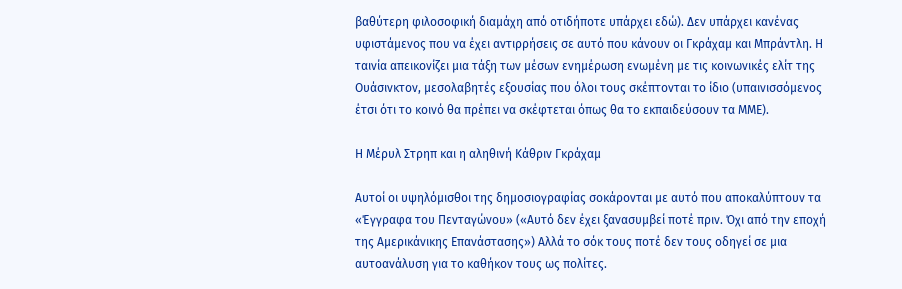βαθύτερη φιλοσοφική διαμάχη από οτιδήποτε υπάρχει εδώ). Δεν υπάρχει κανένας υφιστάμενος που να έχει αντιρρήσεις σε αυτό που κάνουν οι Γκράχαμ και Μπράντλη. Η ταινία απεικονίζει μια τάξη των μέσων ενημέρωση ενωμένη με τις κοινωνικές ελίτ της Ουάσινκτον, μεσολαβητές εξουσίας που όλοι τους σκέπτονται το ίδιο (υπαινισσόμενος έτσι ότι το κοινό θα πρέπει να σκέφτεται όπως θα το εκπαιδεύσουν τα ΜΜΕ).

Η Μέρυλ Στρηπ και η αληθινή Κάθριν Γκράχαμ

Αυτοί οι υψηλόμισθοι της δημοσιογραφίας σοκάρονται με αυτό που αποκαλύπτουν τα «Έγγραφα του Πενταγώνου» («Αυτό δεν έχει ξανασυμβεί ποτέ πριν. Όχι από την εποχή της Αμερικάνικης Επανάστασης») Αλλά το σόκ τους ποτέ δεν τους οδηγεί σε μια αυτοανάλυση για το καθήκον τους ως πολίτες.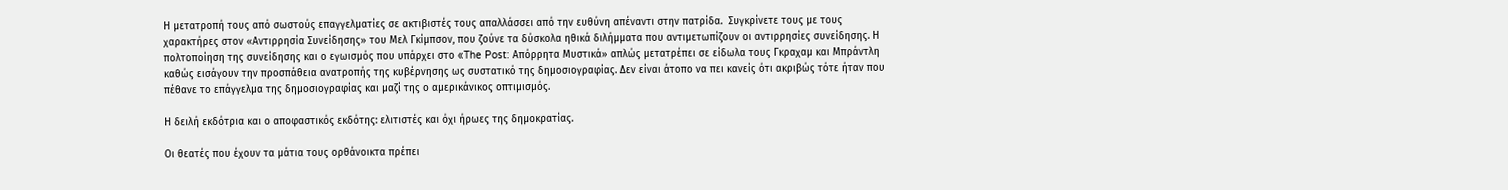Η μετατροπή τους από σωστούς επαγγελματίες σε ακτιβιστές τους απαλλάσσει από την ευθύνη απέναντι στην πατρίδα.  Συγκρίνετε τους με τους χαρακτήρες στον «Αντιρρησία Συνείδησης» του Μελ Γκίμπσον, που ζούνε τα δύσκολα ηθικά διλήμματα που αντιμετωπίζουν οι αντιρρησίες συνείδησης. Η πολτοποίηση της συνείδησης και ο εγωισμός που υπάρχει στο «The Post: Απόρρητα Μυστικά» απλώς μετατρέπει σε είδωλα τους Γκραχαμ και Μπράντλη καθώς εισάγουν την προσπάθεια ανατροπής της κυβέρνησης ως συστατικό της δημοσιογραφίας. Δεν είναι άτοπο να πει κανείς ότι ακριβώς τότε ήταν που πέθανε το επάγγελμα της δημοσιογραφίας και μαζί της ο αμερικάνικος οπτιμισμός.

Η δειλή εκδότρια και ο αποφαστικός εκδότης: ελιτιστές και όχι ήρωες της δημοκρατίας.

Οι θεατές που έχουν τα μάτια τους ορθάνοικτα πρέπει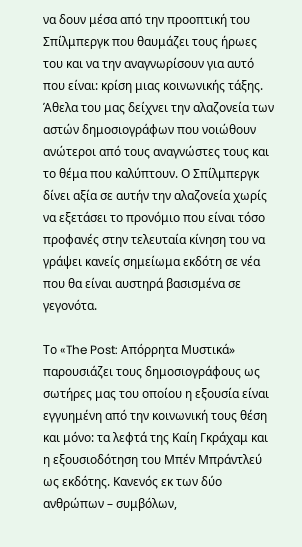να δουν μέσα από την προοπτική του Σπίλμπεργκ που θαυμάζει τους ήρωες του και να την αναγνωρίσουν για αυτό που είναι: κρίση μιας κοινωνικής τάξης. Άθελα του μας δείχνει την αλαζονεία των αστών δημοσιογράφων που νοιώθουν ανώτεροι από τους αναγνώστες τους και το θέμα που καλύπτουν. Ο Σπίλμπεργκ δίνει αξία σε αυτήν την αλαζονεία χωρίς να εξετάσει το προνόμιο που είναι τόσο προφανές στην τελευταία κίνηση του να γράψει κανείς σημείωμα εκδότη σε νέα που θα είναι αυστηρά βασισμένα σε γεγονότα.

Το «The Post: Απόρρητα Μυστικά» παρουσιάζει τους δημοσιογράφους ως σωτήρες μας του οποίου η εξουσία είναι εγγυημένη από την κοινωνική τους θέση και μόνο: τα λεφτά της Καίη Γκράχαμ και η εξουσιοδότηση του Μπέν Μπράντλεύ ως εκδότης. Κανενός εκ των δύο ανθρώπων – συμβόλων,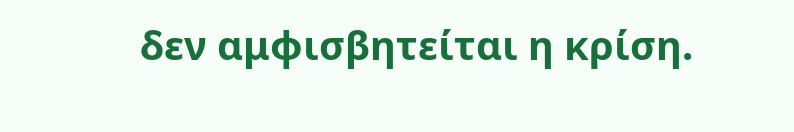δεν αμφισβητείται η κρίση.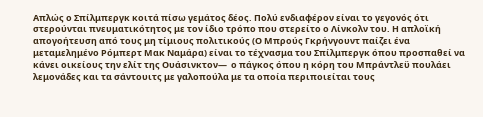Απλώς ο Σπίλμπεργκ κοιτά πίσω γεμάτος δέος. Πολύ ενδιαφέρον είναι το γεγονός ότι στερούνται πνευματικότητος με τον ίδιο τρόπο που στερείτο ο Λίνκολν του. Η απλοϊκή απογοήτευση από τους μη τίμιους πολιτικούς (Ο Μπρούς Γκρήνγουντ παίζει ένα μεταμελημένο Ρόμπερτ Μακ Ναμάρα) είναι το τέχνασμα του Σπίλμπεργκ όπου προσπαθεί να κάνει οικείους την ελίτ της Ουάσινκτον—  ο πάγκος όπου η κόρη του Μπράντλεϋ πουλάει λεμονάδες και τα σάντουιτς με γαλοπούλα με τα οποία περιποιείται τους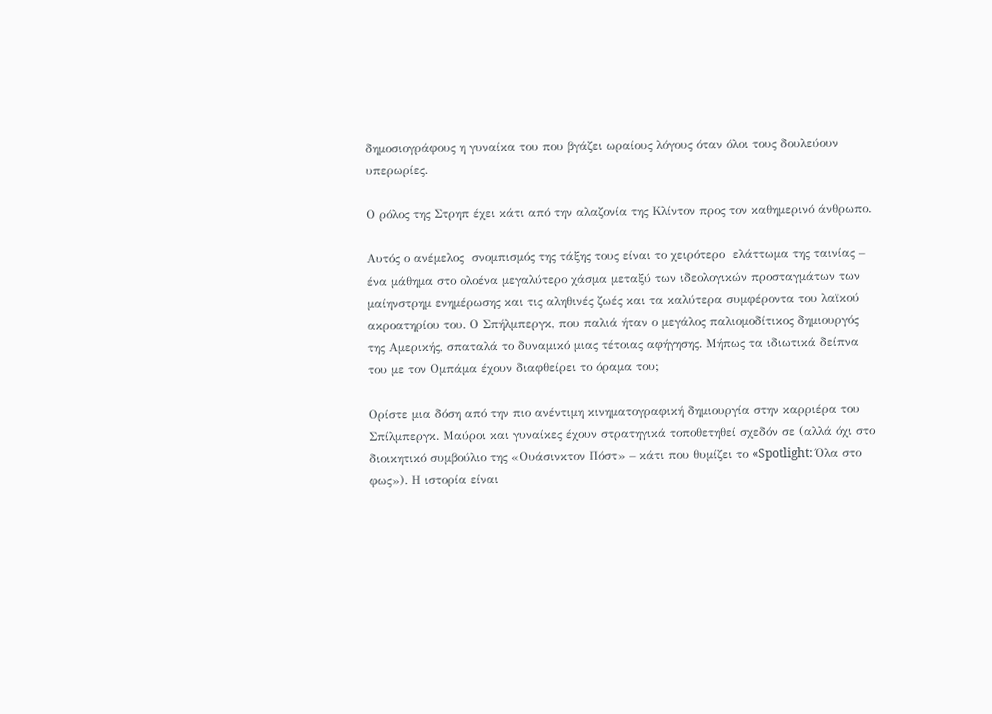δημοσιογράφους η γυναίκα του που βγάζει ωραίους λόγους όταν όλοι τους δουλεύουν υπερωρίες.

Ο ρόλος της Στρηπ έχει κάτι από την αλαζονία της Κλίντον προς τον καθημερινό άνθρωπο.

Αυτός ο ανέμελος  σνομπισμός της τάξης τους είναι το χειρότερο  ελάττωμα της ταινίας – ένα μάθημα στο ολοένα μεγαλύτερο χάσμα μεταξύ των ιδεολογικών προσταγμάτων των μαίηνστρημ ενημέρωσης και τις αληθινές ζωές και τα καλύτερα συμφέροντα του λαϊκού ακροατηρίου του. Ο Σπήλμπεργκ, που παλιά ήταν ο μεγάλος παλιομοδίτικος δημιουργός της Αμερικής, σπαταλά το δυναμικό μιας τέτοιας αφήγησης. Μήπως τα ιδιωτικά δείπνα του με τον Ομπάμα έχουν διαφθείρει το όραμα του;

Ορίστε μια δόση από την πιο ανέντιμη κινηματογραφική δημιουργία στην καρριέρα του Σπίλμπεργκ. Μαύροι και γυναίκες έχουν στρατηγικά τοποθετηθεί σχεδόν σε (αλλά όχι στο διοικητικό συμβούλιο της «Ουάσινκτον Πόστ» – κάτι που θυμίζει το «Spotlight: Όλα στο φως»). Η ιστορία είναι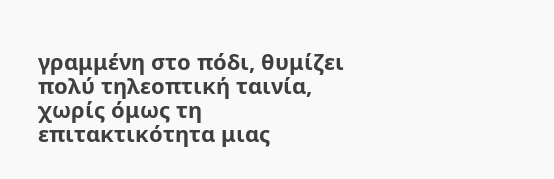γραμμένη στο πόδι, θυμίζει πολύ τηλεοπτική ταινία, χωρίς όμως τη επιτακτικότητα μιας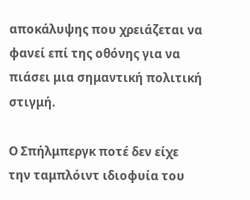αποκάλυψης που χρειάζεται να φανεί επί της οθόνης για να πιάσει μια σημαντική πολιτική στιγμή.

Ο Σπήλμπεργκ ποτέ δεν είχε την ταμπλόιντ ιδιοφυία του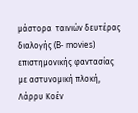μάστορα  ταινιών δευτέρας διαλογής (B- movies) επιστημονικής φαντασίας με αστυνομική πλοκή, Λάρρυ Κοέν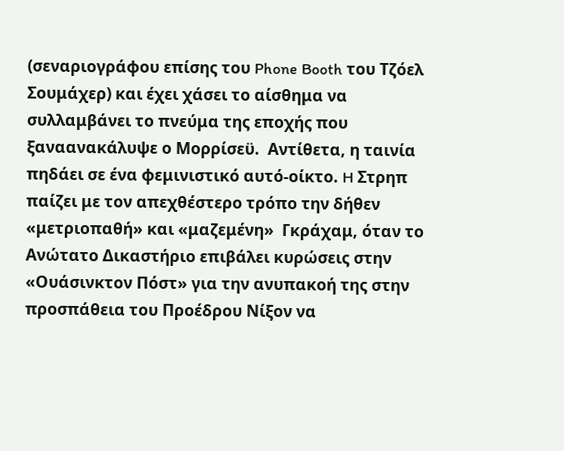(σεναριογράφου επίσης του Phone Booth του Τζόελ Σουμάχερ) και έχει χάσει το αίσθημα να συλλαμβάνει το πνεύμα της εποχής που ξαναανακάλυψε ο Μορρίσεϋ.  Αντίθετα, η ταινία πηδάει σε ένα φεμινιστικό αυτό-οίκτο. H Στρηπ παίζει με τον απεχθέστερο τρόπο την δήθεν «μετριοπαθή» και «μαζεμένη»  Γκράχαμ, όταν το Ανώτατο Δικαστήριο επιβάλει κυρώσεις στην «Ουάσινκτον Πόστ» για την ανυπακοή της στην προσπάθεια του Προέδρου Νίξον να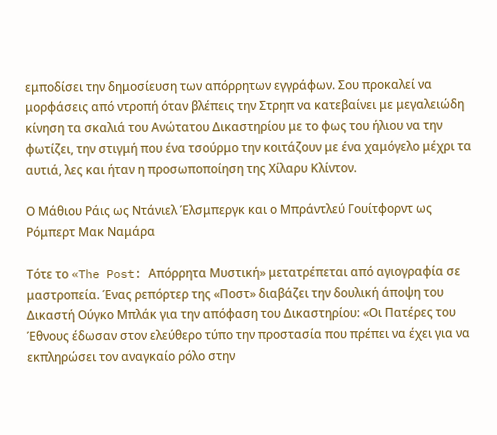εμποδίσει την δημοσίευση των απόρρητων εγγράφων. Σου προκαλεί να μορφάσεις από ντροπή όταν βλέπεις την Στρηπ να κατεβαίνει με μεγαλειώδη κίνηση τα σκαλιά του Ανώτατου Δικαστηρίου με το φως του ήλιου να την φωτίζει, την στιγμή που ένα τσούρμο την κοιτάζουν με ένα χαμόγελο μέχρι τα αυτιά, λες και ήταν η προσωποποίηση της Χίλαρυ Κλίντον.

Ο Mάθιου Ράις ως Ντάνιελ Έλσμπεργκ και ο Μπράντλεύ Γουίτφορντ ως Ρόμπερτ Μακ Ναμάρα

Τότε το «The Post: Απόρρητα Μυστική» μετατρέπεται από αγιογραφία σε μαστροπεία. Ένας ρεπόρτερ της «Ποστ» διαβάζει την δουλική άποψη του Δικαστή Ούγκο Μπλάκ για την απόφαση του Δικαστηρίου: «Οι Πατέρες του Έθνους έδωσαν στον ελεύθερο τύπο την προστασία που πρέπει να έχει για να εκπληρώσει τον αναγκαίο ρόλο στην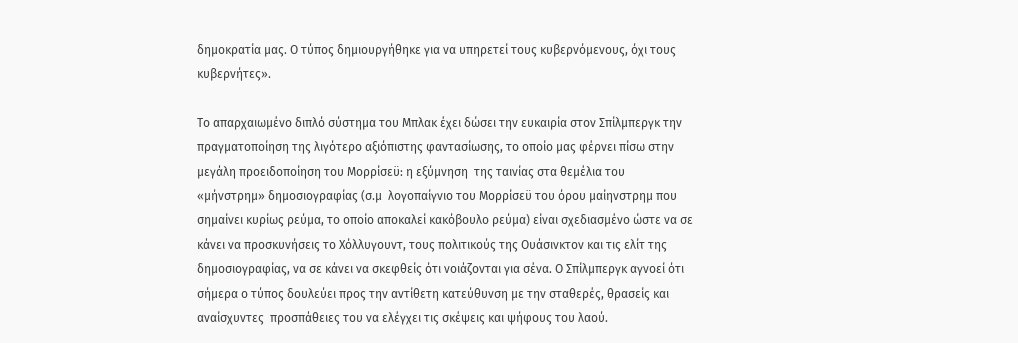δημοκρατία μας. Ο τύπος δημιουργήθηκε για να υπηρετεί τους κυβερνόμενους, όχι τους κυβερνήτες».

Το απαρχαιωμένο διπλό σύστημα του Μπλακ έχει δώσει την ευκαιρία στον Σπίλμπεργκ την πραγματοποίηση της λιγότερο αξιόπιστης φαντασίωσης, το οποίο μας φέρνει πίσω στην μεγάλη προειδοποίηση του Μορρίσεϋ: η εξύμνηση  της ταινίας στα θεμέλια του «μήνστρημ» δημοσιογραφίας (σ.μ  λογοπαίγνιο του Μορρίσεϋ του όρου μαίηνστρημ που σημαίνει κυρίως ρεύμα, το οποίο αποκαλεί κακόβουλο ρεύμα) είναι σχεδιασμένο ώστε να σε κάνει να προσκυνήσεις το Χόλλυγουντ, τους πολιτικούς της Ουάσινκτον και τις ελίτ της δημοσιογραφίας, να σε κάνει να σκεφθείς ότι νοιάζονται για σένα. Ο Σπίλμπεργκ αγνοεί ότι σήμερα ο τύπος δουλεύει προς την αντίθετη κατεύθυνση με την σταθερές, θρασείς και αναίσχυντες  προσπάθειες του να ελέγχει τις σκέψεις και ψήφους του λαού.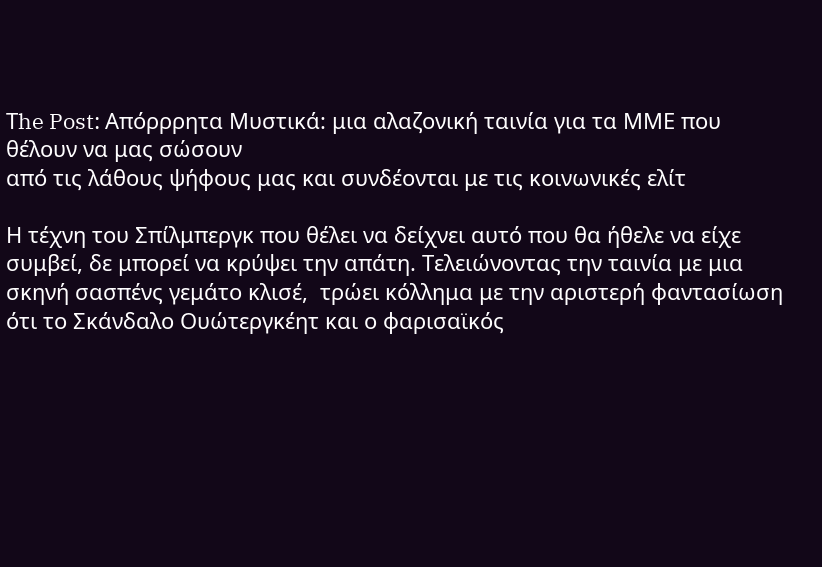Τhe Post: Απόρρρητα Μυστικά: μια αλαζονική ταινία για τα ΜΜΕ που θέλουν να μας σώσουν
από τις λάθους ψήφους μας και συνδέονται με τις κοινωνικές ελίτ

Η τέχνη του Σπίλμπεργκ που θέλει να δείχνει αυτό που θα ήθελε να είχε συμβεί, δε μπορεί να κρύψει την απάτη. Τελειώνοντας την ταινία με μια σκηνή σασπένς γεμάτο κλισέ,  τρώει κόλλημα με την αριστερή φαντασίωση ότι το Σκάνδαλο Ουώτεργκέητ και ο φαρισαϊκός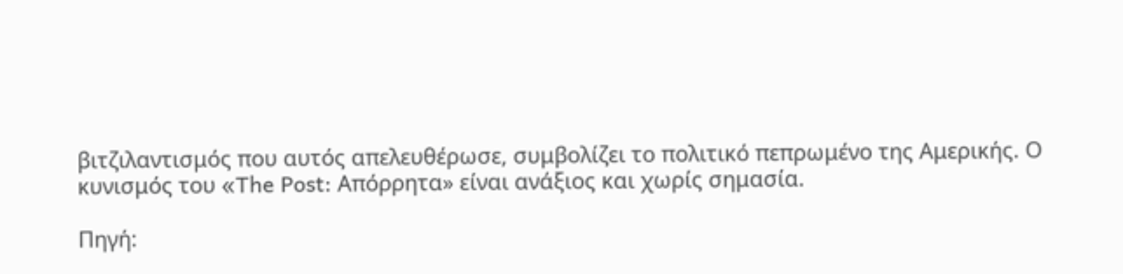βιτζιλαντισμός που αυτός απελευθέρωσε, συμβολίζει το πολιτικό πεπρωμένο της Αμερικής. Ο κυνισμός του «The Post: Απόρρητα» είναι ανάξιος και χωρίς σημασία.

Πηγή: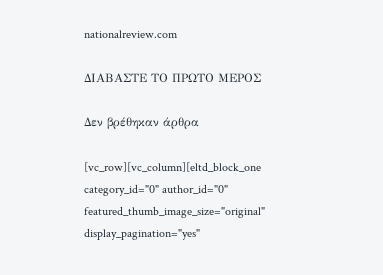nationalreview.com

ΔΙΑΒΑΣΤΕ ΤΟ ΠΡΩΤΟ ΜΕΡΟΣ

Δεν βρέθηκαν άρθρα

[vc_row][vc_column][eltd_block_one category_id="0" author_id="0" featured_thumb_image_size="original" display_pagination="yes"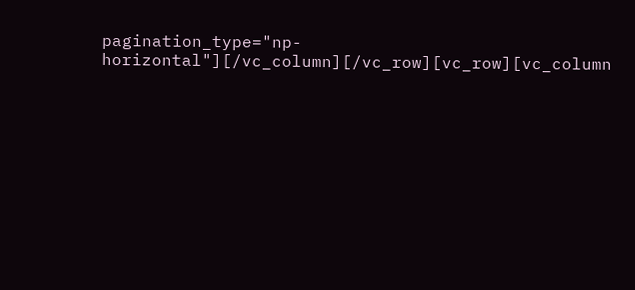pagination_type="np-horizontal"][/vc_column][/vc_row][vc_row][vc_column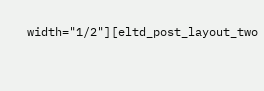width="1/2"][eltd_post_layout_two